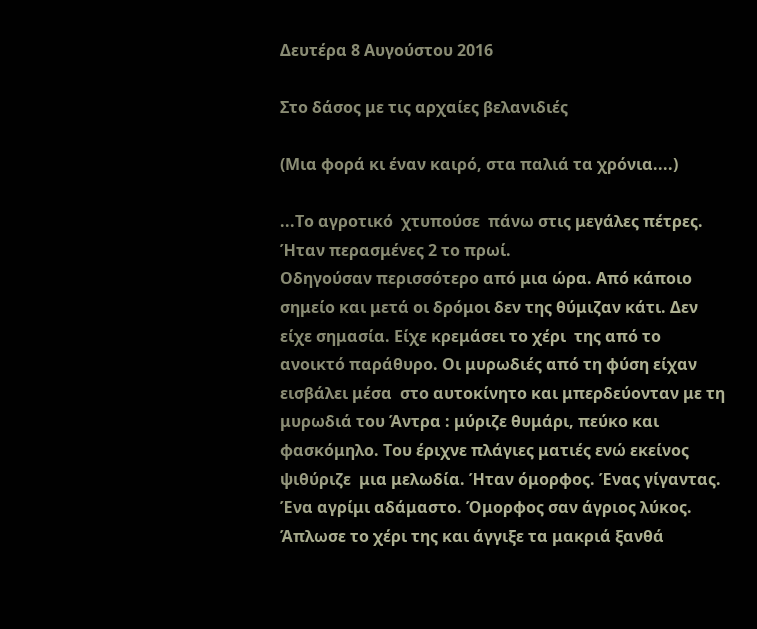Δευτέρα 8 Αυγούστου 2016

Στο δάσος με τις αρχαίες βελανιδιές

(Μια φορά κι έναν καιρό, στα παλιά τα χρόνια....)

...Το αγροτικό  χτυπούσε  πάνω στις μεγάλες πέτρες. Ήταν περασμένες 2 το πρωί.
Οδηγούσαν περισσότερο από μια ώρα. Από κάποιο σημείο και μετά οι δρόμοι δεν της θύμιζαν κάτι. Δεν είχε σημασία. Είχε κρεμάσει το χέρι  της από το ανοικτό παράθυρο. Οι μυρωδιές από τη φύση είχαν εισβάλει μέσα  στο αυτοκίνητο και μπερδεύονταν με τη μυρωδιά του Άντρα : μύριζε θυμάρι, πεύκο και φασκόμηλο. Του έριχνε πλάγιες ματιές ενώ εκείνος ψιθύριζε  μια μελωδία. Ήταν όμορφος. Ένας γίγαντας. Ένα αγρίμι αδάμαστο. Όμορφος σαν άγριος λύκος. Άπλωσε το χέρι της και άγγιξε τα μακριά ξανθά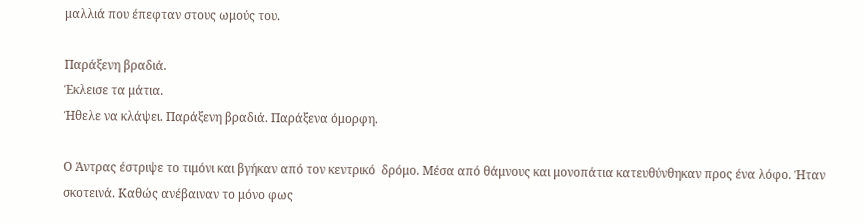μαλλιά που έπεφταν στους ωμούς του.

Παράξενη βραδιά.
Έκλεισε τα μάτια.
Ήθελε να κλάψει. Παράξενη βραδιά. Παράξενα όμορφη.

Ο Άντρας έστριψε το τιμόνι και βγήκαν από τον κεντρικό  δρόμο. Μέσα από θάμνους και μονοπάτια κατευθύνθηκαν προς ένα λόφο. Ήταν σκοτεινά. Καθώς ανέβαιναν το μόνο φως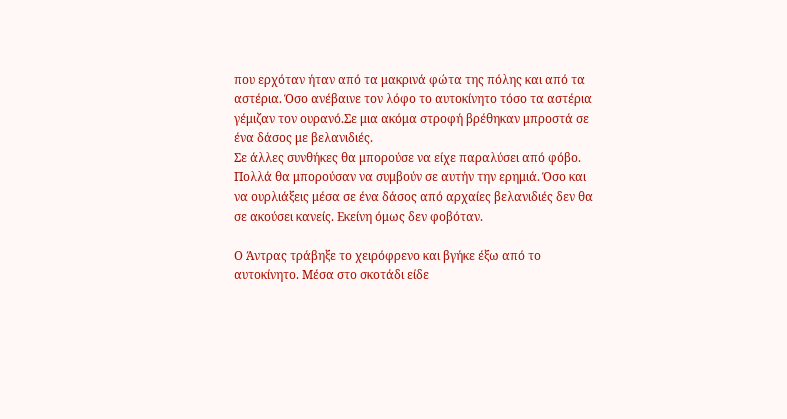που ερχόταν ήταν από τα μακρινά φώτα της πόλης και από τα αστέρια. Όσο ανέβαινε τον λόφο το αυτοκίνητο τόσο τα αστέρια γέμιζαν τον ουρανό.Σε μια ακόμα στροφή βρέθηκαν μπροστά σε ένα δάσος με βελανιδιές.
Σε άλλες συνθήκες θα μπορούσε να είχε παραλύσει από φόβο. Πολλά θα μπορούσαν να συμβούν σε αυτήν την ερημιά. Όσο και να ουρλιάξεις μέσα σε ένα δάσος από αρχαίες βελανιδιές δεν θα σε ακούσει κανείς. Εκείνη όμως δεν φοβόταν.

Ο Άντρας τράβηξε το χειρόφρενο και βγήκε έξω από το αυτοκίνητο. Μέσα στο σκοτάδι είδε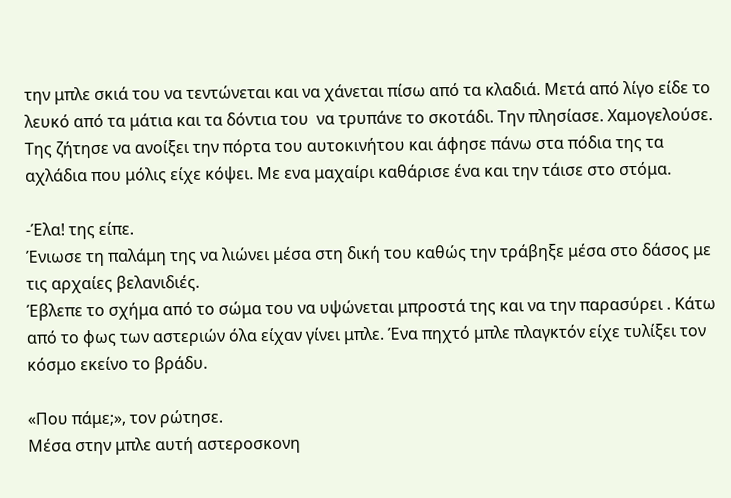την μπλε σκιά του να τεντώνεται και να χάνεται πίσω από τα κλαδιά. Μετά από λίγο είδε το λευκό από τα μάτια και τα δόντια του  να τρυπάνε το σκοτάδι. Την πλησίασε. Χαμογελούσε. Της ζήτησε να ανοίξει την πόρτα του αυτοκινήτου και άφησε πάνω στα πόδια της τα αχλάδια που μόλις είχε κόψει. Με ενα μαχαίρι καθάρισε ένα και την τάισε στο στόμα.

-Έλα! της είπε.
Ένιωσε τη παλάμη της να λιώνει μέσα στη δική του καθώς την τράβηξε μέσα στο δάσος με τις αρχαίες βελανιδιές.
Έβλεπε το σχήμα από το σώμα του να υψώνεται μπροστά της και να την παρασύρει . Κάτω από το φως των αστεριών όλα είχαν γίνει μπλε. Ένα πηχτό μπλε πλαγκτόν είχε τυλίξει τον κόσμο εκείνο το βράδυ.

«Που πάμε;», τον ρώτησε.
Μέσα στην μπλε αυτή αστεροσκονη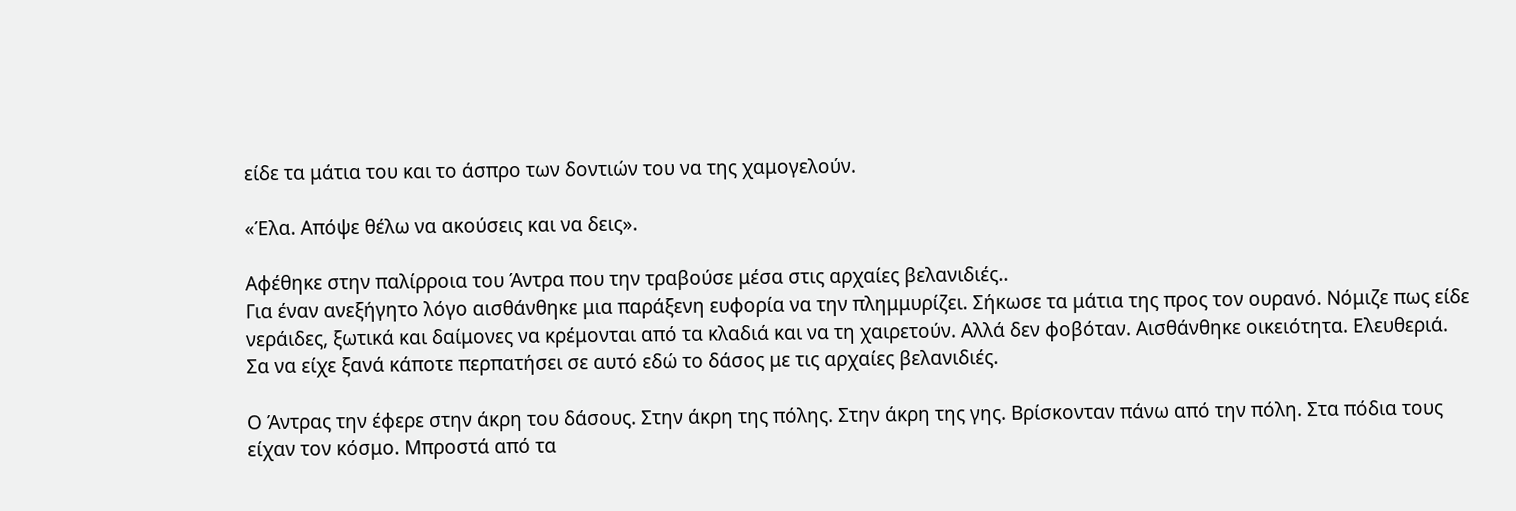είδε τα μάτια του και το άσπρο των δοντιών του να της χαμογελούν.

«Έλα. Απόψε θέλω να ακούσεις και να δεις».

Αφέθηκε στην παλίρροια του Άντρα που την τραβούσε μέσα στις αρχαίες βελανιδιές..
Για έναν ανεξήγητο λόγο αισθάνθηκε μια παράξενη ευφορία να την πλημμυρίζει. Σήκωσε τα μάτια της προς τον ουρανό. Νόμιζε πως είδε νεράιδες, ξωτικά και δαίμονες να κρέμονται από τα κλαδιά και να τη χαιρετούν. Αλλά δεν φοβόταν. Αισθάνθηκε οικειότητα. Ελευθεριά. Σα να είχε ξανά κάποτε περπατήσει σε αυτό εδώ το δάσος με τις αρχαίες βελανιδιές.

Ο Άντρας την έφερε στην άκρη του δάσους. Στην άκρη της πόλης. Στην άκρη της γης. Βρίσκονταν πάνω από την πόλη. Στα πόδια τους είχαν τον κόσμο. Μπροστά από τα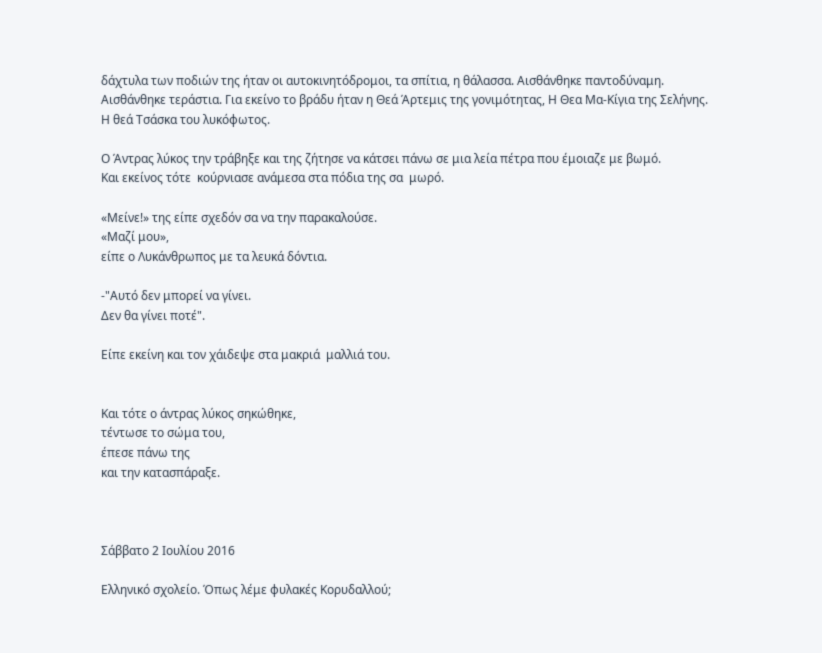δάχτυλα των ποδιών της ήταν οι αυτοκινητόδρομοι, τα σπίτια, η θάλασσα. Αισθάνθηκε παντοδύναμη. Αισθάνθηκε τεράστια. Για εκείνο το βράδυ ήταν η Θεά Άρτεμις της γονιμότητας, Η Θεα Μα-Κίγια της Σελήνης. Η θεά Τσάσκα του λυκόφωτος.

Ο Άντρας λύκος την τράβηξε και της ζήτησε να κάτσει πάνω σε μια λεία πέτρα που έμοιαζε με βωμό.
Και εκείνος τότε  κούρνιασε ανάμεσα στα πόδια της σα  μωρό.

«Μείνε!» της είπε σχεδόν σα να την παρακαλούσε.
«Μαζί μου»,
είπε ο Λυκάνθρωπος με τα λευκά δόντια.

-"Αυτό δεν μπορεί να γίνει.
Δεν θα γίνει ποτέ".

Είπε εκείνη και τον χάιδεψε στα μακριά  μαλλιά του.


Και τότε ο άντρας λύκος σηκώθηκε,
τέντωσε το σώμα του,
έπεσε πάνω της
και την κατασπάραξε.



Σάββατο 2 Ιουλίου 2016

Ελληνικό σχολείο. Όπως λέμε φυλακές Κορυδαλλού;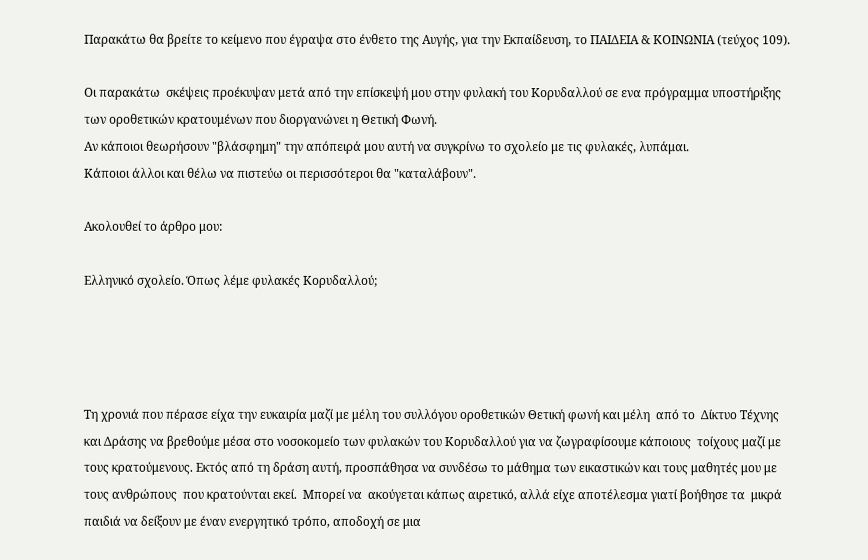Παρακάτω θα βρείτε το κείμενο που έγραψα στο ένθετο της Αυγής, για την Εκπαίδευση, το ΠΑΙΔΕΙΑ & ΚΟΙΝΩΝΙΑ (τεύχος 109).

Οι παρακάτω  σκέψεις προέκυψαν μετά από την επίσκεψή μου στην φυλακή του Κορυδαλλού σε ενα πρόγραμμα υποστήριξης των οροθετικών κρατουμένων που διοργανώνει η Θετική Φωνή.
Αν κάποιοι θεωρήσουν "βλάσφημη" την απόπειρά μου αυτή να συγκρίνω το σχολείο με τις φυλακές, λυπάμαι.
Κάποιοι άλλοι και θέλω να πιστεύω οι περισσότεροι θα "καταλάβουν".

Ακολουθεί το άρθρο μου:

Ελληνικό σχολείο. Όπως λέμε φυλακές Κορυδαλλού;




Τη χρονιά που πέρασε είχα την ευκαιρία μαζί με μέλη του συλλόγου οροθετικών Θετική φωνή και μέλη  από το  Δίκτυο Τέχνης και Δράσης να βρεθούμε μέσα στο νοσοκομείο των φυλακών του Κορυδαλλού για να ζωγραφίσουμε κάποιους  τοίχους μαζί με τους κρατούμενους. Εκτός από τη δράση αυτή, προσπάθησα να συνδέσω το μάθημα των εικαστικών και τους μαθητές μου με τους ανθρώπους  που κρατούνται εκεί.  Μπορεί να  ακούγεται κάπως αιρετικό, αλλά είχε αποτέλεσμα γιατί βοήθησε τα  μικρά παιδιά να δείξουν με έναν ενεργητικό τρόπο, αποδοχή σε μια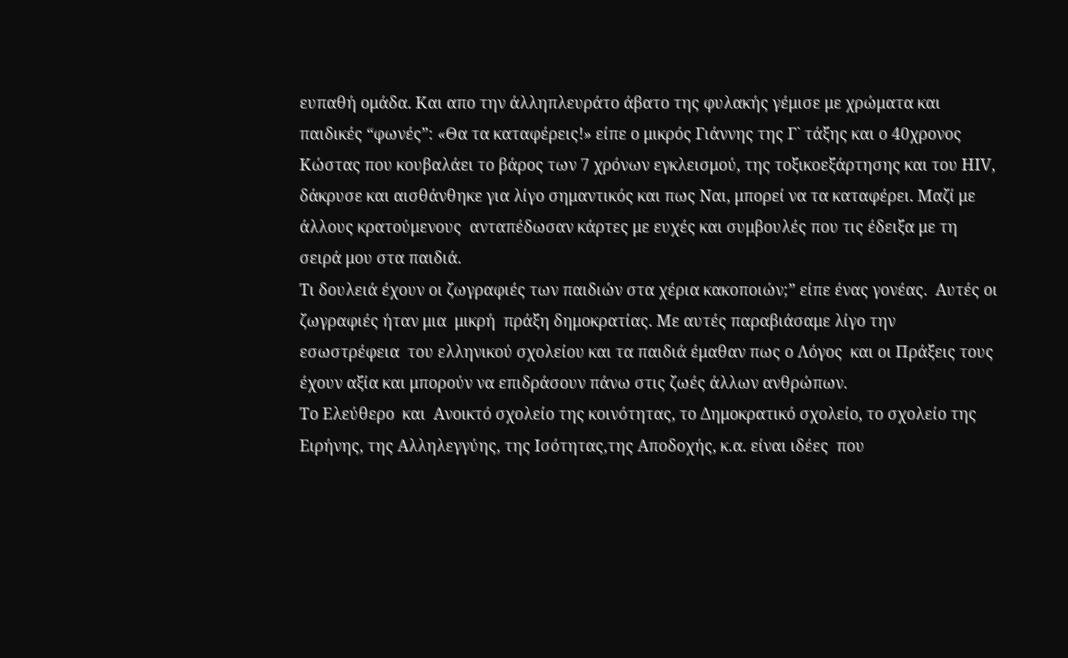ευπαθή ομάδα. Και απο την άλληπλευράτο άβατο της φυλακής γέμισε με χρώματα και παιδικές “φωνές”: «Θα τα καταφέρεις!» είπε ο μικρός Γιάννης της Γ` τάξης και ο 40χρονος Κώστας που κουβαλάει το βάρος των 7 χρόνων εγκλεισμού, της τοξικοεξάρτησης και του HIV, δάκρυσε και αισθάνθηκε για λίγο σημαντικός και πως Ναι, μπορεί να τα καταφέρει. Μαζί με  άλλους κρατούμενους  ανταπέδωσαν κάρτες με ευχές και συμβουλές που τις έδειξα με τη σειρά μου στα παιδιά.
Τι δουλειά έχουν οι ζωγραφιές των παιδιών στα χέρια κακοποιών;” είπε ένας γονέας.  Αυτές οι ζωγραφιές ήταν μια  μικρή  πράξη δημοκρατίας. Με αυτές παραβιάσαμε λίγο την εσωστρέφεια  του ελληνικού σχολείου και τα παιδιά έμαθαν πως ο Λόγος  και οι Πράξεις τους έχουν αξία και μπορούν να επιδράσουν πάνω στις ζωές άλλων ανθρώπων.
Το Ελεύθερο  και  Ανοικτό σχολείο της κοινότητας, το Δημοκρατικό σχολείο, το σχολείο της Ειρήνης, της Αλληλεγγύης, της Ισότητας,της Αποδοχής, κ.α. είναι ιδέες  που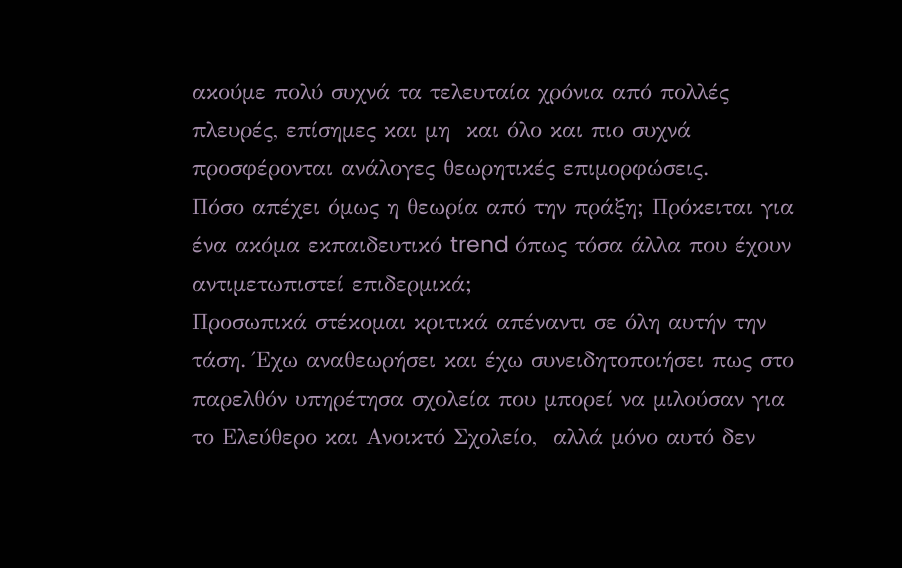ακούμε πολύ συχνά τα τελευταία χρόνια από πολλές πλευρές, επίσημες και μη  και όλο και πιο συχνά προσφέρονται ανάλογες θεωρητικές επιμορφώσεις.
Πόσο απέχει όμως η θεωρία από την πράξη; Πρόκειται για ένα ακόμα εκπαιδευτικό trend όπως τόσα άλλα που έχουν  αντιμετωπιστεί επιδερμικά;
Προσωπικά στέκομαι κριτικά απέναντι σε όλη αυτήν την τάση. Έχω αναθεωρήσει και έχω συνειδητοποιήσει πως στο παρελθόν υπηρέτησα σχολεία που μπορεί να μιλούσαν για το Ελεύθερο και Ανοικτό Σχολείο,  αλλά μόνο αυτό δεν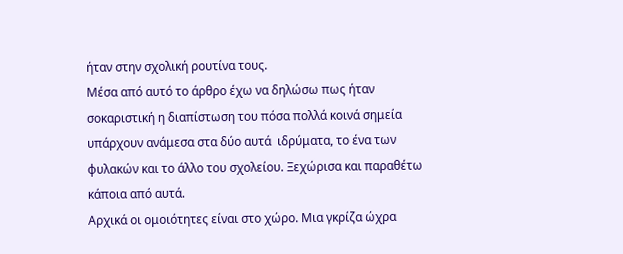ήταν στην σχολική ρουτίνα τους.
Μέσα από αυτό το άρθρο έχω να δηλώσω πως ήταν σοκαριστική η διαπίστωση του πόσα πολλά κοινά σημεία  υπάρχουν ανάμεσα στα δύο αυτά  ιδρύματα, το ένα των φυλακών και το άλλο του σχολείου. Ξεχώρισα και παραθέτω κάποια από αυτά.
Αρχικά οι ομοιότητες είναι στο χώρο. Μια γκρίζα ώχρα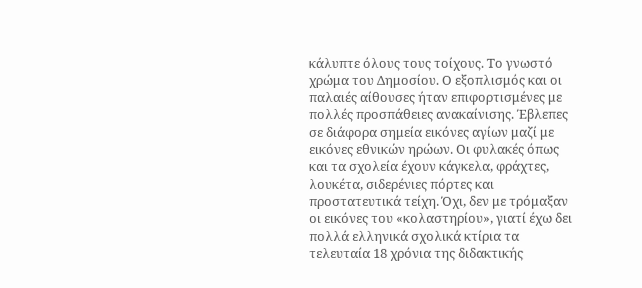κάλυπτε όλους τους τοίχους. Το γνωστό χρώμα του Δημοσίου. Ο εξοπλισμός και οι παλαιές αίθουσες ήταν επιφορτισμένες με πολλές προσπάθειες ανακαίνισης. Έβλεπες σε διάφορα σημεία εικόνες αγίων μαζί με εικόνες εθνικών ηρώων. Οι φυλακές όπως και τα σχολεία έχουν κάγκελα, φράχτες, λουκέτα, σιδερένιες πόρτες και προστατευτικά τείχη. Όχι, δεν με τρόμαξαν οι εικόνες του «κολαστηρίου», γιατί έχω δει πολλά ελληνικά σχολικά κτίρια τα τελευταία 18 χρόνια της διδακτικής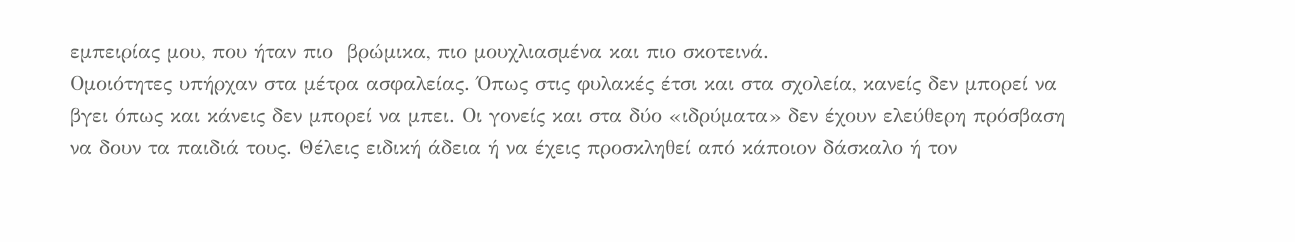εμπειρίας μου, που ήταν πιο  βρώμικα, πιο μουχλιασμένα και πιο σκοτεινά.
Ομοιότητες υπήρχαν στα μέτρα ασφαλείας. Όπως στις φυλακές έτσι και στα σχολεία, κανείς δεν μπορεί να βγει όπως και κάνεις δεν μπορεί να μπει. Οι γονείς και στα δύο «ιδρύματα» δεν έχουν ελεύθερη πρόσβαση να δουν τα παιδιά τους. Θέλεις ειδική άδεια ή να έχεις προσκληθεί από κάποιον δάσκαλο ή τον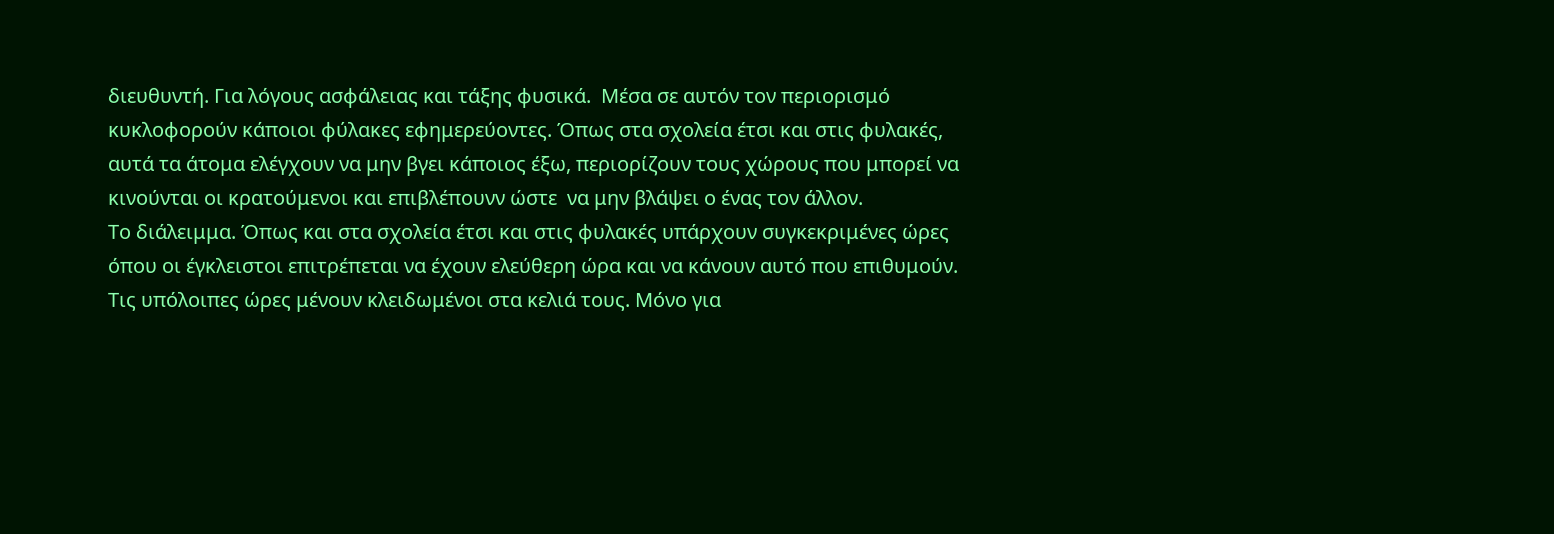διευθυντή. Για λόγους ασφάλειας και τάξης φυσικά.  Μέσα σε αυτόν τον περιορισμό κυκλοφορούν κάποιοι φύλακες εφημερεύοντες. Όπως στα σχολεία έτσι και στις φυλακές, αυτά τα άτομα ελέγχουν να μην βγει κάποιος έξω, περιορίζουν τους χώρους που μπορεί να κινούνται οι κρατούμενοι και επιβλέπουνν ώστε  να μην βλάψει ο ένας τον άλλον.
Το διάλειμμα. Όπως και στα σχολεία έτσι και στις φυλακές υπάρχουν συγκεκριμένες ώρες όπου οι έγκλειστοι επιτρέπεται να έχουν ελεύθερη ώρα και να κάνουν αυτό που επιθυμούν. Τις υπόλοιπες ώρες μένουν κλειδωμένοι στα κελιά τους. Μόνο για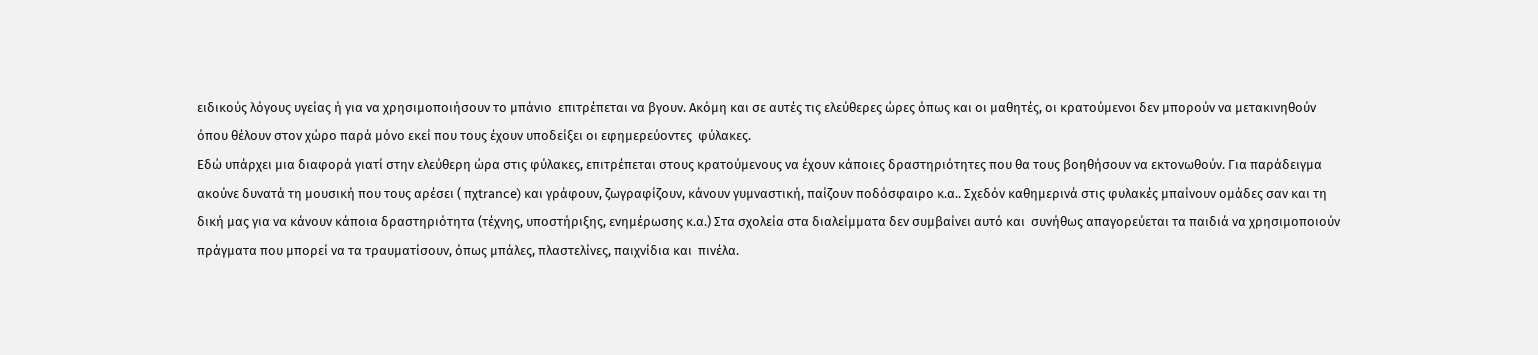ειδικούς λόγους υγείας ή για να χρησιμοποιήσουν το μπάνιο  επιτρέπεται να βγουν. Ακόμη και σε αυτές τις ελεύθερες ώρες όπως και οι μαθητές, οι κρατούμενοι δεν μπορούν να μετακινηθούν όπου θέλουν στον χώρο παρά μόνο εκεί που τους έχουν υποδείξει οι εφημερεύοντες  φύλακες.
Εδώ υπάρχει μια διαφορά γιατί στην ελεύθερη ώρα στις φύλακες, επιτρέπεται στους κρατούμενους να έχουν κάποιες δραστηριότητες που θα τους βοηθήσουν να εκτονωθούν. Για παράδειγμα ακούνε δυνατά τη μουσική που τους αρέσει ( πχtrance) και γράφουν, ζωγραφίζουν, κάνουν γυμναστική, παίζουν ποδόσφαιρο κ.α.. Σχεδόν καθημερινά στις φυλακές μπαίνουν ομάδες σαν και τη δική μας για να κάνουν κάποια δραστηριότητα (τέχνης, υποστήριξης, ενημέρωσης κ.α.) Στα σχολεία στα διαλείμματα δεν συμβαίνει αυτό και  συνήθως απαγορεύεται τα παιδιά να χρησιμοποιούν πράγματα που μπορεί να τα τραυματίσουν, όπως μπάλες, πλαστελίνες, παιχνίδια και  πινέλα.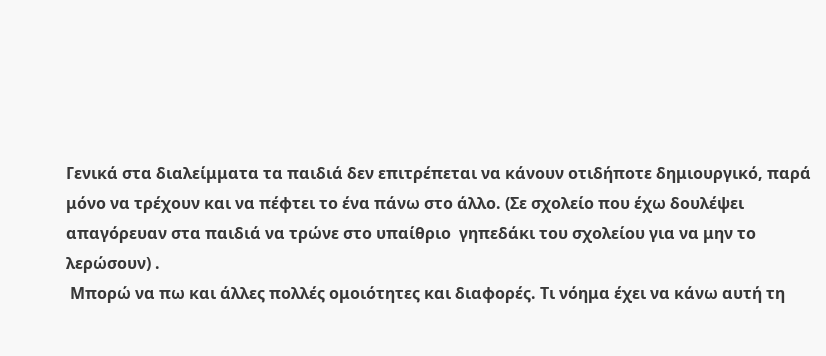Γενικά στα διαλείμματα τα παιδιά δεν επιτρέπεται να κάνουν οτιδήποτε δημιουργικό, παρά μόνο να τρέχουν και να πέφτει το ένα πάνω στο άλλο. (Σε σχολείο που έχω δουλέψει απαγόρευαν στα παιδιά να τρώνε στο υπαίθριο  γηπεδάκι του σχολείου για να μην το λερώσουν) .
 Μπορώ να πω και άλλες πολλές ομοιότητες και διαφορές. Τι νόημα έχει να κάνω αυτή τη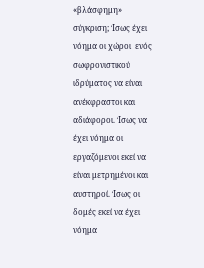«βλάσφημη» σύγκριση; Ίσως έχει νόημα οι χώροι  ενός σωφρονιστικού ιδρύματος να είναι  ανέκφραστοι και  αδιάφοροι. Ίσως να έχει νόημα οι εργαζόμενοι εκεί να είναι μετρημένοι και αυστηροί. Ίσως οι δομές εκεί να έχει νόημα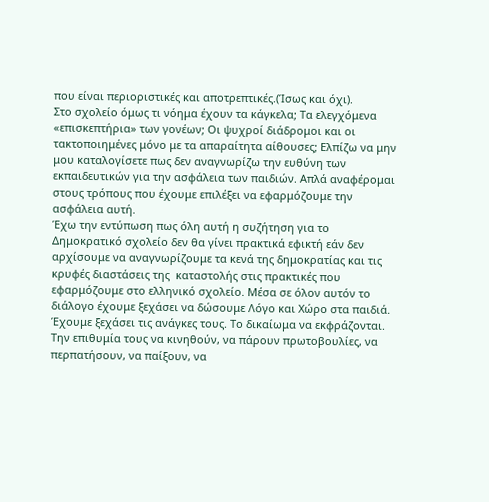που είναι περιοριστικές και αποτρεπτικές.(Ίσως και όχι).
Στο σχολείο όμως τι νόημα έχουν τα κάγκελα; Τα ελεγχόμενα  «επισκεπτήρια» των γονέων; Οι ψυχροί διάδρομοι και οι τακτοποιημένες μόνο με τα απαραίτητα αίθουσες; Ελπίζω να μην μου καταλογίσετε πως δεν αναγνωρίζω την ευθύνη των εκπαιδευτικών για την ασφάλεια των παιδιών. Απλά αναφέρομαι στους τρόπους που έχουμε επιλέξει να εφαρμόζουμε την ασφάλεια αυτή.
Έχω την εντύπωση πως όλη αυτή η συζήτηση για το Δημοκρατικό σχολείο δεν θα γίνει πρακτικά εφικτή εάν δεν αρχίσουμε να αναγνωρίζουμε τα κενά της δημοκρατίας και τις κρυφές διαστάσεις της  καταστολής στις πρακτικές που εφαρμόζουμε στο ελληνικό σχολείο. Μέσα σε όλον αυτόν το διάλογο έχουμε ξεχάσει να δώσουμε Λόγο και Χώρο στα παιδιά. Έχουμε ξεχάσει τις ανάγκες τους. Το δικαίωμα να εκφράζονται. Την επιθυμία τους να κινηθούν, να πάρουν πρωτοβουλίες, να περπατήσουν, να παίξουν, να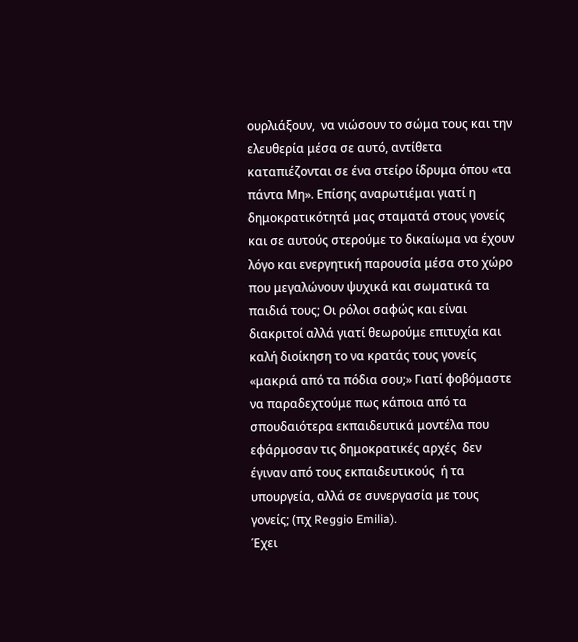ουρλιάξουν,  να νιώσουν το σώμα τους και την ελευθερία μέσα σε αυτό, αντίθετα καταπιέζονται σε ένα στείρο ίδρυμα όπου «τα πάντα Μη». Επίσης αναρωτιέμαι γιατί η δημοκρατικότητά μας σταματά στους γονείς και σε αυτούς στερούμε το δικαίωμα να έχουν λόγο και ενεργητική παρουσία μέσα στο χώρο που μεγαλώνουν ψυχικά και σωματικά τα παιδιά τους; Οι ρόλοι σαφώς και είναι διακριτοί αλλά γιατί θεωρούμε επιτυχία και καλή διοίκηση το να κρατάς τους γονείς «μακριά από τα πόδια σου;» Γιατί φοβόμαστε να παραδεχτούμε πως κάποια από τα σπουδαιότερα εκπαιδευτικά μοντέλα που εφάρμοσαν τις δημοκρατικές αρχές  δεν έγιναν από τους εκπαιδευτικούς  ή τα υπουργεία, αλλά σε συνεργασία με τους γονείς; (πχ Reggio Emilia).
Έχει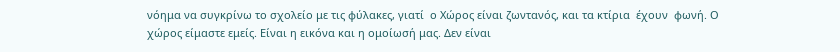νόημα να συγκρίνω το σχολείο με τις φύλακες, γιατί  ο Χώρος είναι ζωντανός, και τα κτίρια  έχουν  φωνή. Ο χώρος είμαστε εμείς. Είναι η εικόνα και η ομοίωσή μας. Δεν είναι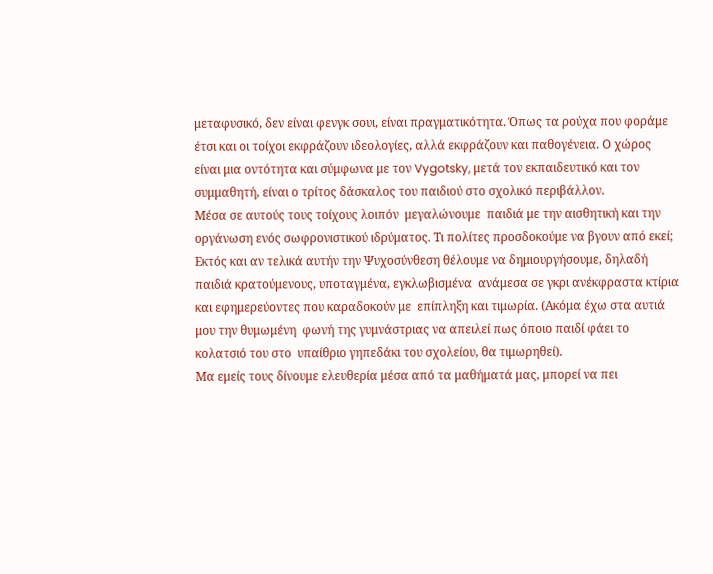μεταφυσικό, δεν είναι φενγκ σουι, είναι πραγματικότητα. Όπως τα ρούχα που φοράμε έτσι και οι τοίχοι εκφράζουν ιδεολογίες, αλλά εκφράζουν και παθογένεια. Ο χώρος είναι μια οντότητα και σύμφωνα με τον Vygotsky, μετά τον εκπαιδευτικό και τον συμμαθητή, είναι ο τρίτος δάσκαλος του παιδιού στο σχολικό περιβάλλον.
Μέσα σε αυτούς τους τοίχους λοιπόν  μεγαλώνουμε  παιδιά με την αισθητική και την οργάνωση ενός σωφρονιστικού ιδρύματος. Τι πολίτες προσδοκούμε να βγουν από εκεί; Εκτός και αν τελικά αυτήν την Ψυχοσύνθεση θέλουμε να δημιουργήσουμε, δηλαδή παιδιά κρατούμενους, υποταγμένα, εγκλωβισμένα  ανάμεσα σε γκρι ανέκφραστα κτίρια και εφημερεύοντες που καραδοκούν με  επίπληξη και τιμωρία. (Ακόμα έχω στα αυτιά μου την θυμωμένη  φωνή της γυμνάστριας να απειλεί πως όποιο παιδί φάει το κολατσιό του στο  υπαίθριο γηπεδάκι του σχολείου, θα τιμωρηθεί).
Μα εμείς τους δίνουμε ελευθερία μέσα από τα μαθήματά μας, μπορεί να πει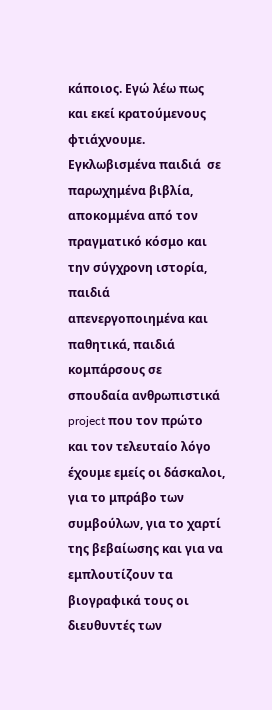κάποιος. Εγώ λέω πως και εκεί κρατούμενους φτιάχνουμε.  Εγκλωβισμένα παιδιά  σε παρωχημένα βιβλία, αποκομμένα από τον πραγματικό κόσμο και την σύγχρονη ιστορία, παιδιά απενεργοποιημένα και παθητικά, παιδιά κομπάρσους σε σπουδαία ανθρωπιστικά project που τον πρώτο και τον τελευταίο λόγο έχουμε εμείς οι δάσκαλοι, για το μπράβο των συμβούλων, για το χαρτί της βεβαίωσης και για να εμπλουτίζουν τα βιογραφικά τους οι  διευθυντές των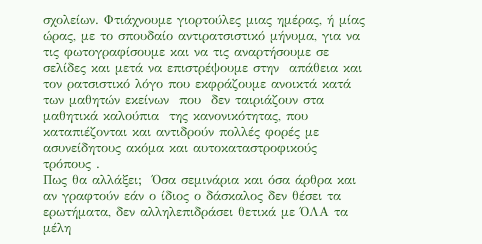σχολείων. Φτιάχνουμε γιορτούλες μιας ημέρας, ή μίας ώρας, με το σπουδαίο αντιρατσιστικό μήνυμα, για να τις φωτογραφίσουμε και να τις αναρτήσουμε σε σελίδες και μετά να επιστρέψουμε στην  απάθεια και τον ρατσιστικό λόγο που εκφράζουμε ανοικτά κατά των μαθητών εκείνων  που  δεν ταιριάζουν στα μαθητικά καλούπια  της κανονικότητας, που καταπιέζονται και αντιδρούν πολλές φορές με ασυνείδητους ακόμα και αυτοκαταστροφικούς τρόπους .
Πως θα αλλάξει;  Όσα σεμινάρια και όσα άρθρα και αν γραφτούν εάν ο ίδιος ο δάσκαλος δεν θέσει τα ερωτήματα, δεν αλληλεπιδράσει θετικά με ΌΛΑ τα μέλη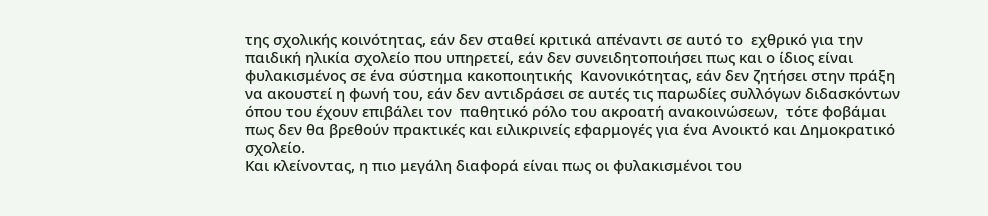της σχολικής κοινότητας, εάν δεν σταθεί κριτικά απέναντι σε αυτό το  εχθρικό για την παιδική ηλικία σχολείο που υπηρετεί, εάν δεν συνειδητοποιήσει πως και ο ίδιος είναι φυλακισμένος σε ένα σύστημα κακοποιητικής  Κανονικότητας, εάν δεν ζητήσει στην πράξη να ακουστεί η φωνή του, εάν δεν αντιδράσει σε αυτές τις παρωδίες συλλόγων διδασκόντων όπου του έχουν επιβάλει τον  παθητικό ρόλο του ακροατή ανακοινώσεων,  τότε φοβάμαι πως δεν θα βρεθούν πρακτικές και ειλικρινείς εφαρμογές για ένα Ανοικτό και Δημοκρατικό σχολείο.
Και κλείνοντας, η πιο μεγάλη διαφορά είναι πως οι φυλακισμένοι του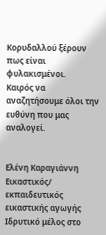Κορυδαλλού ξέρουν πως είναι φυλακισμένοι.
Καιρός να αναζητήσουμε όλοι την ευθύνη που μας αναλογεί.


Ελένη Καραγιάννη
Εικαστικός/ εκπαιδευτικός εικαστικής αγωγής
Ιδρυτικό μέλος στο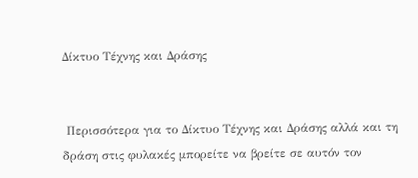Δίκτυο Τέχνης και Δράσης


 Περισσότερα για το Δίκτυο Τέχνης και Δράσης αλλά και τη δράση στις φυλακές μπορείτε να βρείτε σε αυτόν τον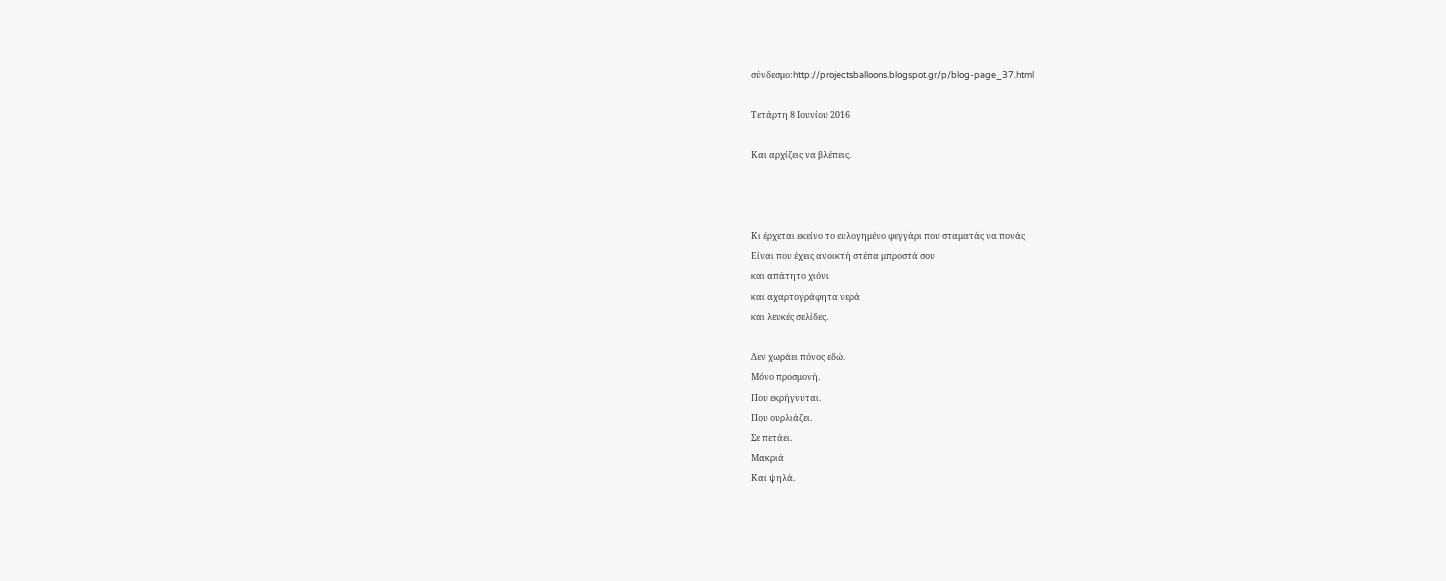σύνδεσμο:http://projectsballoons.blogspot.gr/p/blog-page_37.html

Τετάρτη 8 Ιουνίου 2016

Και αρχίζεις να βλέπεις.



Κι έρχεται εκείνο το ευλογημένο φεγγάρι που σταματάς να πονάς
Είναι που έχεις ανοικτή στέπα μπροστά σου
και απάτητο χιόνι
και αχαρτογράφητα νερά
και λευκές σελίδες.

Δεν χωράει πόνος εδώ.
Μόνο προσμονή.
Που εκρήγνυται.
Που ουρλιάζει.
Σε πετάει.
Μακριά
Και ψηλά.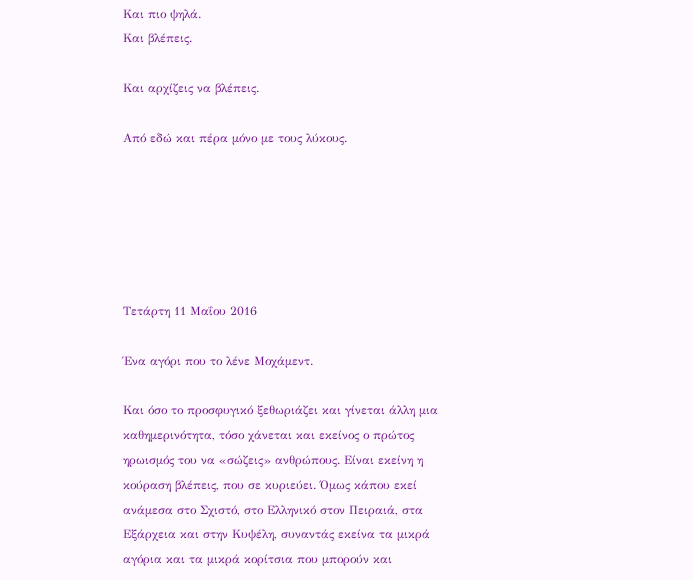Και πιο ψηλά.
Και βλέπεις.

Και αρχίζεις να βλέπεις.

Aπό εδώ και πέρα μόνο με τους λύκους.






Τετάρτη 11 Μαΐου 2016

Ένα αγόρι που το λένε Μοχάμεντ.

Και όσο το προσφυγικό ξεθωριάζει και γίνεται άλλη μια καθημερινότητα, τόσο χάνεται και εκείνος ο πρώτος ηρωισμός του να «σώζεις» ανθρώπους. Είναι εκείνη η κούραση βλέπεις, που σε κυριεύει. Όμως κάπου εκεί ανάμεσα στο Σχιστό, στο Ελληνικό στον Πειραιά, στα Εξάρχεια και στην Κυψέλη, συναντάς εκείνα τα μικρά αγόρια και τα μικρά κορίτσια που μπορούν και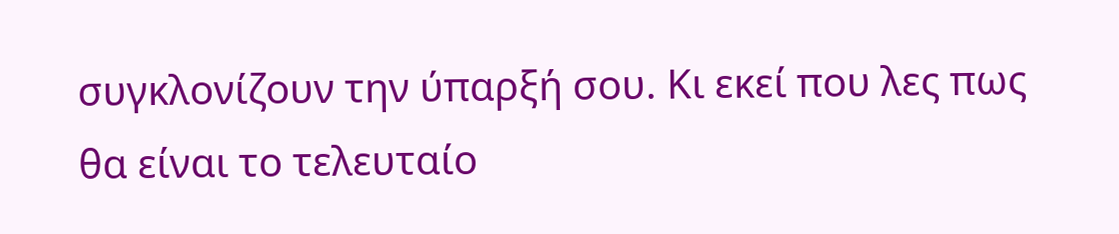συγκλονίζουν την ύπαρξή σου. Κι εκεί που λες πως θα είναι το τελευταίο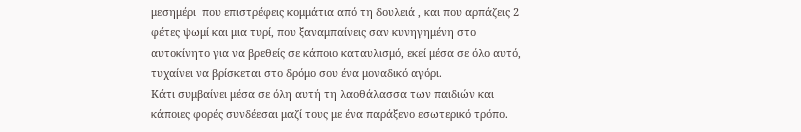μεσημέρι  που επιστρέφεις κομμάτια από τη δουλειά , και που αρπάζεις 2 φέτες ψωμί και μια τυρί, που ξαναμπαίνεις σαν κυνηγημένη στο αυτοκίνητο για να βρεθείς σε κάποιο καταυλισμό, εκεί μέσα σε όλο αυτό, τυχαίνει να βρίσκεται στο δρόμο σου ένα μοναδικό αγόρι.
Κάτι συμβαίνει μέσα σε όλη αυτή τη λαοθάλασσα των παιδιών και κάποιες φορές συνδέεσαι μαζί τους με ένα παράξενο εσωτερικό τρόπο.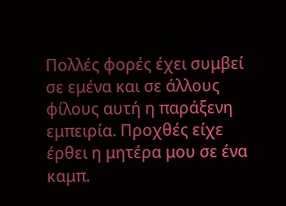Πολλές φορές έχει συμβεί σε εμένα και σε άλλους φίλους αυτή η παράξενη εμπειρία. Προχθές είχε έρθει η μητέρα μου σε ένα καμπ.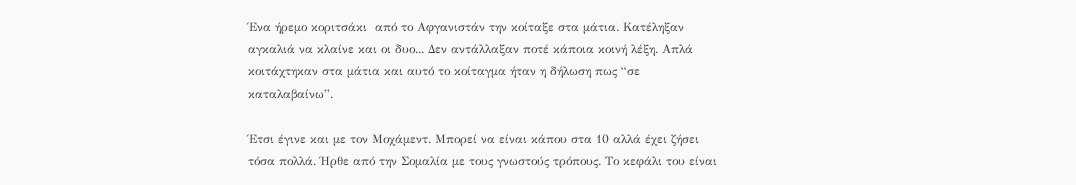Ένα ήρεμο κοριτσάκι  από το Αφγανιστάν την κοίταξε στα μάτια. Κατέληξαν αγκαλιά να κλαίνε και οι δυο... Δεν αντάλλαξαν ποτέ κάποια κοινή λέξη. Απλά κοιτάχτηκαν στα μάτια και αυτό το κοίταγμα ήταν η δήλωση πως “σε καταλαβαίνω”.

Έτσι έγινε και με τον Μοχάμεντ. Μπορεί να είναι κάπου στα 10 αλλά έχει ζήσει τόσα πολλά. Ήρθε από την Σομαλία με τους γνωστούς τρόπους. Το κεφάλι του είναι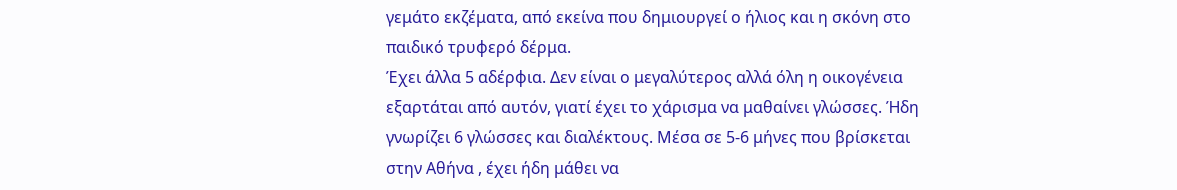γεμάτο εκζέματα, από εκείνα που δημιουργεί ο ήλιος και η σκόνη στο παιδικό τρυφερό δέρμα.
Έχει άλλα 5 αδέρφια. Δεν είναι ο μεγαλύτερος αλλά όλη η οικογένεια εξαρτάται από αυτόν, γιατί έχει το χάρισμα να μαθαίνει γλώσσες. Ήδη γνωρίζει 6 γλώσσες και διαλέκτους. Μέσα σε 5-6 μήνες που βρίσκεται στην Αθήνα , έχει ήδη μάθει να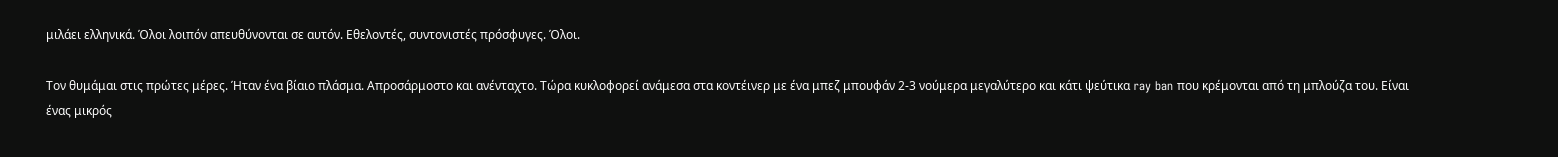μιλάει ελληνικά. Όλοι λοιπόν απευθύνονται σε αυτόν. Εθελοντές, συντονιστές πρόσφυγες. Όλοι.

Τον θυμάμαι στις πρώτες μέρες. Ήταν ένα βίαιο πλάσμα. Απροσάρμοστο και ανένταχτο. Τώρα κυκλοφορεί ανάμεσα στα κοντέινερ με ένα μπεζ μπουφάν 2-3 νούμερα μεγαλύτερο και κάτι ψεύτικα ray ban που κρέμονται από τη μπλούζα του. Είναι ένας μικρός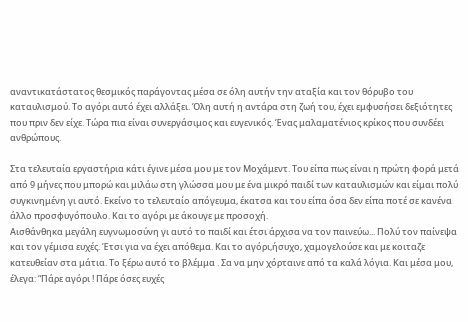αναντικατάστατος θεσμικός παράγοντας μέσα σε όλη αυτήν την αταξία και τον θόρυβο του καταυλισμού. Το αγόρι αυτό έχει αλλάξει. Όλη αυτή η αντάρα στη ζωή του, έχει εμφυσήσει δεξιότητες που πριν δεν είχε. Τώρα πια είναι συνεργάσιμος και ευγενικός. Ένας μαλαματένιος κρίκος που συνδέει ανθρώπους.

Στα τελευταία εργαστήρια κάτι έγινε μέσα μου με τον Μοχάμεντ. Του είπα πως είναι η πρώτη φορά μετά από 9 μήνες που μπορώ και μιλάω στη γλώσσα μου με ένα μικρό παιδί των καταυλισμών και είμαι πολύ συγκινημένη γι αυτό. Εκείνο το τελευταίο απόγευμα, έκατσα και του είπα όσα δεν είπα ποτέ σε κανένα άλλο προσφυγόπουλο. Και το αγόρι με άκουγε με προσοχή.
Αισθάνθηκα μεγάλη ευγνωμοσύνη γι αυτό το παιδί και έτσι άρχισα να τον παινεύω... Πολύ τον παίνεψα και τον γέμισα ευχές. Έτσι για να έχει απόθεμα. Και το αγόρι,ήσυχο, χαμογελούσε και με κοιταζε κατευθείαν στα μάτια. Το ξέρω αυτό το βλέμμα . Σα να μην χόρταινε από τα καλά λόγια. Και μέσα μου, έλεγα: “Πάρε αγόρι ! Πάρε όσες ευχές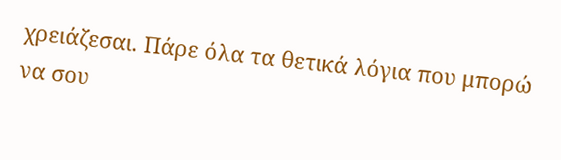χρειάζεσαι. Πάρε όλα τα θετικά λόγια που μπορώ να σου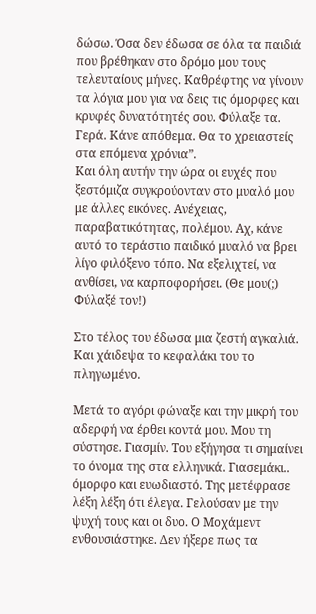δώσω. Όσα δεν έδωσα σε όλα τα παιδιά που βρέθηκαν στο δρόμο μου τους τελευταίους μήνες. Καθρέφτης να γίνουν τα λόγια μου για να δεις τις όμορφες και κρυφές δυνατότητές σου. Φύλαξε τα. Γερά. Κάνε απόθεμα. Θα το χρειαστείς στα επόμενα χρόνια”.
Και όλη αυτήν την ώρα οι ευχές που ξεστόμιζα συγκρούονταν στο μυαλό μου με άλλες εικόνες. Ανέχειας, παραβατικότητας, πολέμου. Αχ, κάνε αυτό το τεράστιο παιδικό μυαλό να βρει λίγο φιλόξενο τόπο. Να εξελιχτεί, να ανθίσει, να καρποφορήσει. (Θε μου(;) Φύλαξέ τον!)

Στο τέλος του έδωσα μια ζεστή αγκαλιά. Και χάιδεψα το κεφαλάκι του το πληγωμένο.

Μετά το αγόρι φώναξε και την μικρή του αδερφή να έρθει κοντά μου. Μου τη σύστησε. Γιασμίν. Του εξήγησα τι σημαίνει το όνομα της στα ελληνικά. Γιασεμάκι.. όμορφο και ευωδιαστό. Της μετέφρασε λέξη λέξη ότι έλεγα. Γελούσαν με την ψυχή τους και οι δυο. Ο Μοχάμεντ ενθουσιάστηκε. Δεν ήξερε πως τα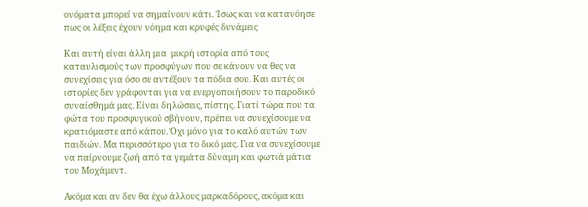ονόματα μπορεί να σημαίνουν κάτι. Ίσως και να κατανόησε πως οι λέξεις έχουν νόημα και κρυφές δυνάμεις

Και αυτή είναι άλλη μια  μικρή ιστορία από τους καταυλισμούς των προσφύγων που σε κάνουν να θες να συνεχίσεις για όσο σε αντέξουν τα πόδια σου. Και αυτές οι ιστορίες δεν γράφονται για να ενεργοποιήσουν το παροδικό συναίσθημά μας. Είναι δηλώσεις, πίστης. Γιατί τώρα που τα φώτα του προσφυγικού σβήνουν, πρέπει να συνεχίσουμε να κρατιόμαστε από κάπου. Όχι μόνο για το καλό αυτών των παιδιών. Μα περισσότερο για το δικό μας. Για να συνεχίσουμε να παίρνουμε ζωή από τα γεμάτα δύναμη και φωτιά μάτια του Μοχάμεντ.

Ακόμα και αν δεν θα έχω άλλους μαρκαδόρους, ακόμα και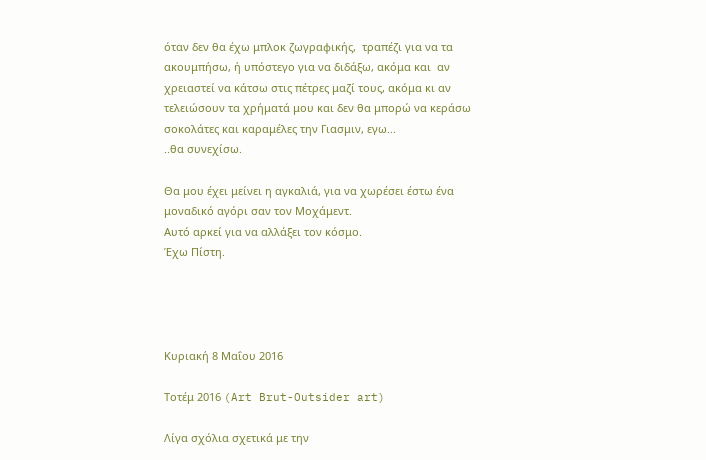όταν δεν θα έχω μπλοκ ζωγραφικής,  τραπέζι για να τα ακουμπήσω, ή υπόστεγο για να διδάξω, ακόμα και  αν χρειαστεί να κάτσω στις πέτρες μαζί τους, ακόμα κι αν τελειώσουν τα χρήματά μου και δεν θα μπορώ να κεράσω σοκολάτες και καραμέλες την Γιασμιν, εγω...
..θα συνεχίσω.

Θα μου έχει μείνει η αγκαλιά, για να χωρέσει έστω ένα μοναδικό αγόρι σαν τον Μοχάμεντ.
Αυτό αρκεί για να αλλάξει τον κόσμο.
Έχω Πίστη.




Κυριακή 8 Μαΐου 2016

Τοτέμ 2016 (Art Brut-Outsider art)

Λίγα σχόλια σχετικά με την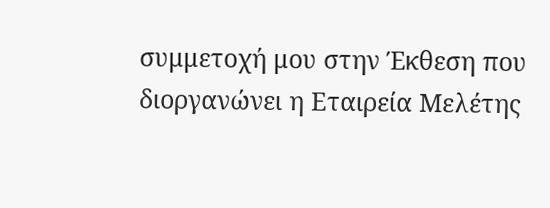συμμετοχή μου στην Έκθεση που διοργανώνει η Εταιρεία Μελέτης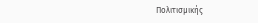Πολιτισμικής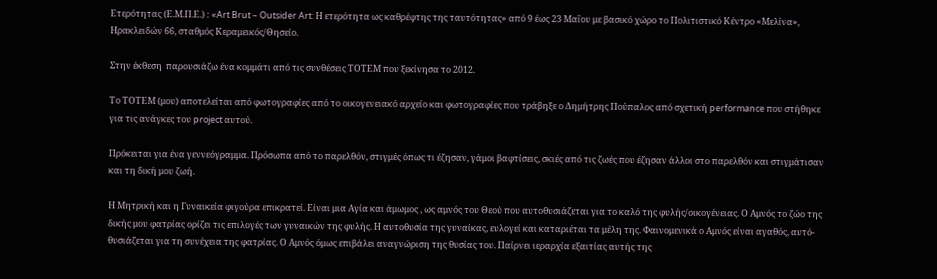Ετερότητας (Ε.Μ.Π.Ε.) : «Art Brut – Outsider Art: Η ετερότητα ως καθρέφτης της ταυτότητας» από 9 έως 23 Μαΐου με βασικό χώρο το Πολιτιστικό Κέντρο «Μελίνα», Ηρακλειδών 66, σταθμός Κεραμεικός/Θησείο.

Στην έκθεση  παρουσιάζω ένα κομμάτι από τις συνθέσεις ΤΟΤΕΜ που ξεκίνησα το 2012.

Το ΤΟΤΕΜ (μου) αποτελείται από φωτογραφίες από το οικογενειακό αρχείο και φωτογραφίες που τράβηξε ο Δημήτρης Πούπαλος από σχετική performance που στήθηκε για τις ανάγκες του project αυτού.

Πρόκειται για ένα γεννεόγραμμα. Πρόσωπα από το παρελθόν, στιγμές όπως τι έζησαν, γάμοι βαφτίσεις, σκιές από τις ζωές που έζησαν άλλοι στο παρελθόν και στιγμάτισαν και τη δική μου ζωή.

Η Μητρική και η Γυναικεία φιγούρα επικρατεί. Είναι μια Αγία και άμωμος , ως αμνός του Θεού που αυτοθυσιάζεται για το καλό της φυλής/οικογένειας. Ο Αμνός το ζώο της δικής μου φατρίας ορίζει τις επιλογές των γυναικών της φυλής. Η αυτοθυσία της γυναίκας, ευλογεί και καταριέται τα μέλη της. Φαινομενικά ο Αμνός είναι αγαθός, αυτό-θυσιάζεται για τη συνέχεια της φατρίας. Ο Αμνός όμως επιβάλει αναγνώριση της θυσίας του. Παίρνει ιεραρχία εξαιτίας αυτής της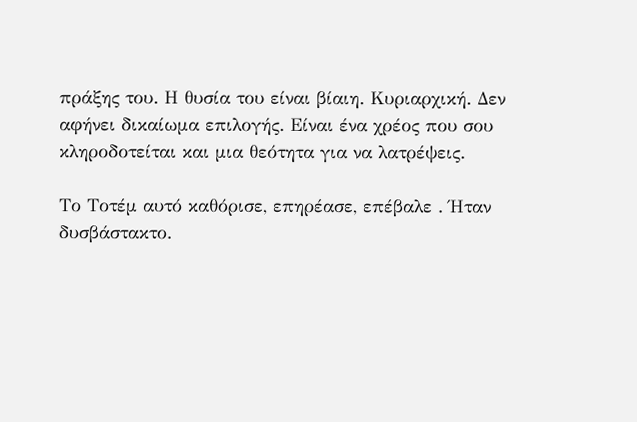πράξης του. Η θυσία του είναι βίαιη. Κυριαρχική. Δεν αφήνει δικαίωμα επιλογής. Είναι ένα χρέος που σου κληροδοτείται και μια θεότητα για να λατρέψεις.

Το Τοτέμ αυτό καθόρισε, επηρέασε, επέβαλε . Ήταν δυσβάστακτο.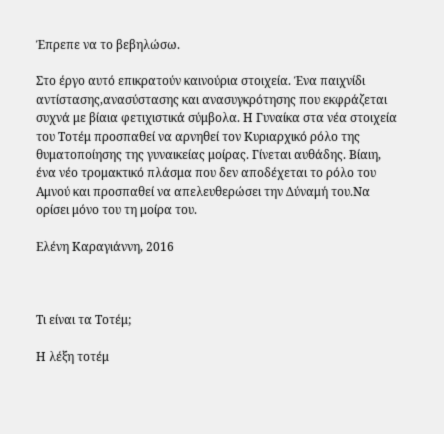Έπρεπε να το βεβηλώσω.

Στο έργο αυτό επικρατούν καινούρια στοιχεία. Ένα παιχνίδι αντίστασης,ανασύστασης και ανασυγκρότησης που εκφράζεται συχνά με βίαια φετιχιστικά σύμβολα. Η Γυναίκα στα νέα στοιχεία του Τοτέμ προσπαθεί να αρνηθεί τον Κυριαρχικό ρόλο της θυματοποίησης της γυναικείας μοίρας. Γίνεται αυθάδης. Βίαιη, ένα νέο τρομακτικό πλάσμα που δεν αποδέχεται το ρόλο του Αμνού και προσπαθεί να απελευθερώσει την Δύναμή του.Να ορίσει μόνο του τη μοίρα του.

Ελένη Καραγιάννη, 2016



Τι είναι τα Τοτέμ;

Η λέξη τοτέμ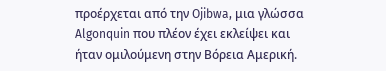προέρχεται από την Ojibwa, μια γλώσσα Algonquin που πλέον έχει εκλείψει και ήταν ομιλούμενη στην Βόρεια Αμερική.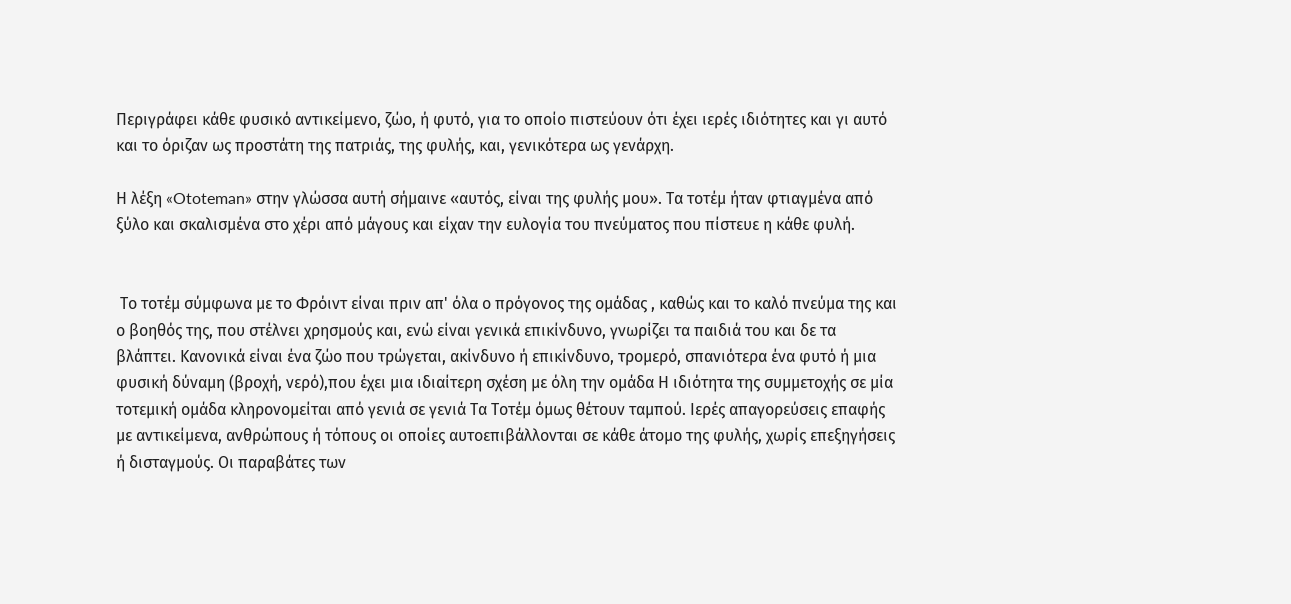Περιγράφει κάθε φυσικό αντικείμενο, ζώο, ή φυτό, για το οποίο πιστεύουν ότι έχει ιερές ιδιότητες και γι αυτό και το όριζαν ως προστάτη της πατριάς, της φυλής, και, γενικότερα ως γενάρχη.

Η λέξη «Ototeman» στην γλώσσα αυτή σήμαινε «αυτός, είναι της φυλής μου». Τα τοτέμ ήταν φτιαγμένα από ξύλο και σκαλισμένα στο χέρι από μάγους και είχαν την ευλογία του πνεύματος που πίστευε η κάθε φυλή.


 Το τοτέμ σύμφωνα με το Φρόιντ είναι πριν απ' όλα ο πρόγονος της ομάδας , καθώς και το καλό πνεύμα της και ο βοηθός της, που στέλνει χρησμούς και, ενώ είναι γενικά επικίνδυνο, γνωρίζει τα παιδιά του και δε τα βλάπτει. Κανονικά είναι ένα ζώο που τρώγεται, ακίνδυνο ή επικίνδυνο, τρομερό, σπανιότερα ένα φυτό ή μια φυσική δύναμη (βροχή, νερό),που έχει μια ιδιαίτερη σχέση με όλη την ομάδα Η ιδιότητα της συμμετοχής σε μία τοτεμική ομάδα κληρονομείται από γενιά σε γενιά Τα Τοτέμ όμως θέτουν ταμπού. Ιερές απαγορεύσεις επαφής με αντικείμενα, ανθρώπους ή τόπους οι οποίες αυτοεπιβάλλονται σε κάθε άτομο της φυλής, χωρίς επεξηγήσεις ή δισταγμούς. Οι παραβάτες των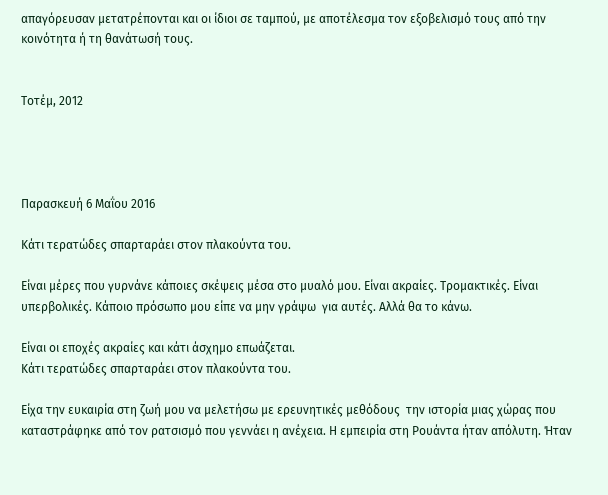απαγόρευσαν μετατρέπονται και οι ίδιοι σε ταμπού, με αποτέλεσμα τον εξοβελισμό τους από την κοινότητα ή τη θανάτωσή τους.


Τοτέμ, 2012




Παρασκευή 6 Μαΐου 2016

Κάτι τερατώδες σπαρταράει στον πλακούντα του.

Είναι μέρες που γυρνάνε κάποιες σκέψεις μέσα στο μυαλό μου. Είναι ακραίες. Τρομακτικές. Είναι υπερβολικές. Κάποιο πρόσωπο μου είπε να μην γράψω  για αυτές. Αλλά θα το κάνω.

Είναι οι εποχές ακραίες και κάτι άσχημο επωάζεται.
Κάτι τερατώδες σπαρταράει στον πλακούντα του.

Είχα την ευκαιρία στη ζωή μου να μελετήσω με ερευνητικές μεθόδους  την ιστορία μιας χώρας που καταστράφηκε από τον ρατσισμό που γεννάει η ανέχεια. Η εμπειρία στη Ρουάντα ήταν απόλυτη. Ήταν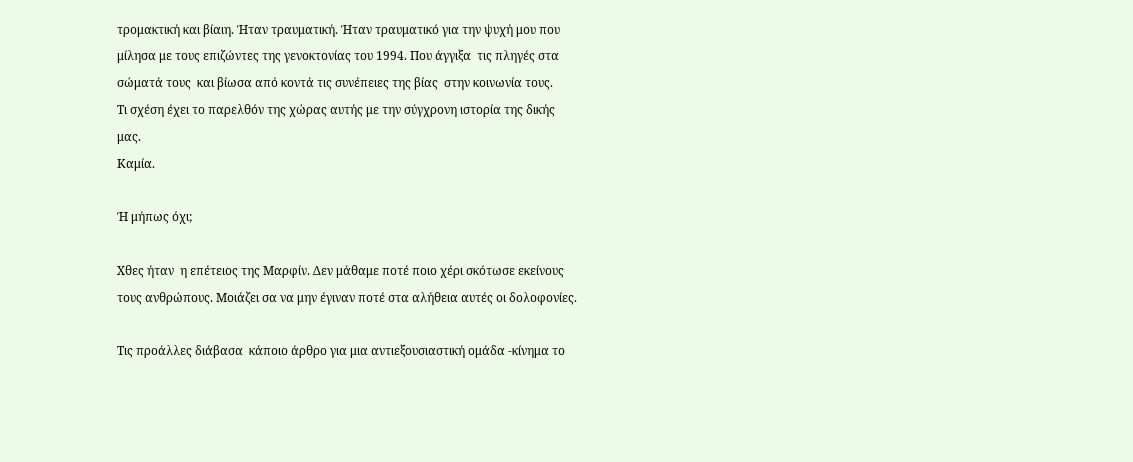τρομακτική και βίαιη. Ήταν τραυματική. Ήταν τραυματικό για την ψυχή μου που μίλησα με τους επιζώντες της γενοκτονίας του 1994. Που άγγιξα  τις πληγές στα σώματά τους  και βίωσα από κοντά τις συνέπειες της βίας  στην κοινωνία τους.
Τι σχέση έχει το παρελθόν της χώρας αυτής με την σύγχρονη ιστορία της δικής μας.
Καμία.

Ή μήπως όχι;

Χθες ήταν  η επέτειος της Μαρφίν. Δεν μάθαμε ποτέ ποιο χέρι σκότωσε εκείνους τους ανθρώπους. Μοιάζει σα να μην έγιναν ποτέ στα αλήθεια αυτές οι δολοφονίες.

Τις προάλλες διάβασα  κάποιο άρθρο για μια αντιεξουσιαστική ομάδα -κίνημα το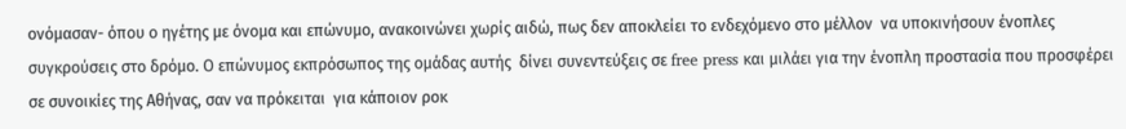ονόμασαν- όπου ο ηγέτης με όνομα και επώνυμο, ανακοινώνει χωρίς αιδώ, πως δεν αποκλείει το ενδεχόμενο στο μέλλον  να υποκινήσουν ένοπλες συγκρούσεις στο δρόμο. Ο επώνυμος εκπρόσωπος της ομάδας αυτής  δίνει συνεντεύξεις σε free press και μιλάει για την ένοπλη προστασία που προσφέρει σε συνοικίες της Αθήνας, σαν να πρόκειται  για κάποιον ροκ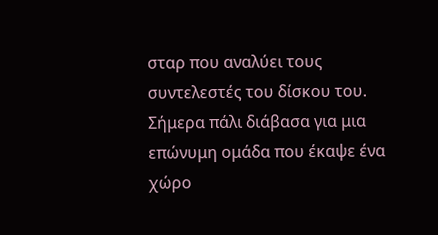σταρ που αναλύει τους συντελεστές του δίσκου του. Σήμερα πάλι διάβασα για μια επώνυμη ομάδα που έκαψε ένα χώρο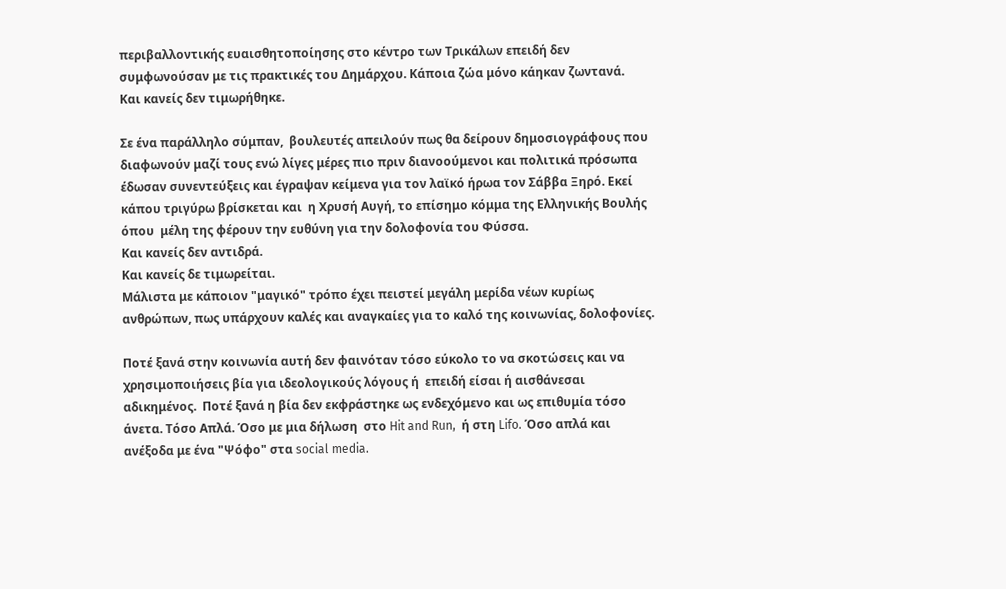περιβαλλοντικής ευαισθητοποίησης στο κέντρο των Τρικάλων επειδή δεν συμφωνούσαν με τις πρακτικές του Δημάρχου. Κάποια ζώα μόνο κάηκαν ζωντανά.
Και κανείς δεν τιμωρήθηκε.

Σε ένα παράλληλο σύμπαν,  βουλευτές απειλούν πως θα δείρουν δημοσιογράφους που διαφωνούν μαζί τους ενώ λίγες μέρες πιο πριν διανοούμενοι και πολιτικά πρόσωπα έδωσαν συνεντεύξεις και έγραψαν κείμενα για τον λαϊκό ήρωα τον Σάββα Ξηρό. Εκεί κάπου τριγύρω βρίσκεται και  η Χρυσή Αυγή, το επίσημο κόμμα της Ελληνικής Βουλής  όπου  μέλη της φέρουν την ευθύνη για την δολοφονία του Φύσσα.
Και κανείς δεν αντιδρά.
Και κανείς δε τιμωρείται.
Μάλιστα με κάποιον "μαγικό" τρόπο έχει πειστεί μεγάλη μερίδα νέων κυρίως ανθρώπων, πως υπάρχουν καλές και αναγκαίες για το καλό της κοινωνίας, δολοφονίες.

Ποτέ ξανά στην κοινωνία αυτή δεν φαινόταν τόσο εύκολο το να σκοτώσεις και να χρησιμοποιήσεις βία για ιδεολογικούς λόγους ή  επειδή είσαι ή αισθάνεσαι αδικημένος.  Ποτέ ξανά η βία δεν εκφράστηκε ως ενδεχόμενο και ως επιθυμία τόσο άνετα. Τόσο Απλά. Όσο με μια δήλωση  στο Hit and Run,  ή στη Lifo. Όσο απλά και ανέξοδα με ένα "Ψόφο" στα social media.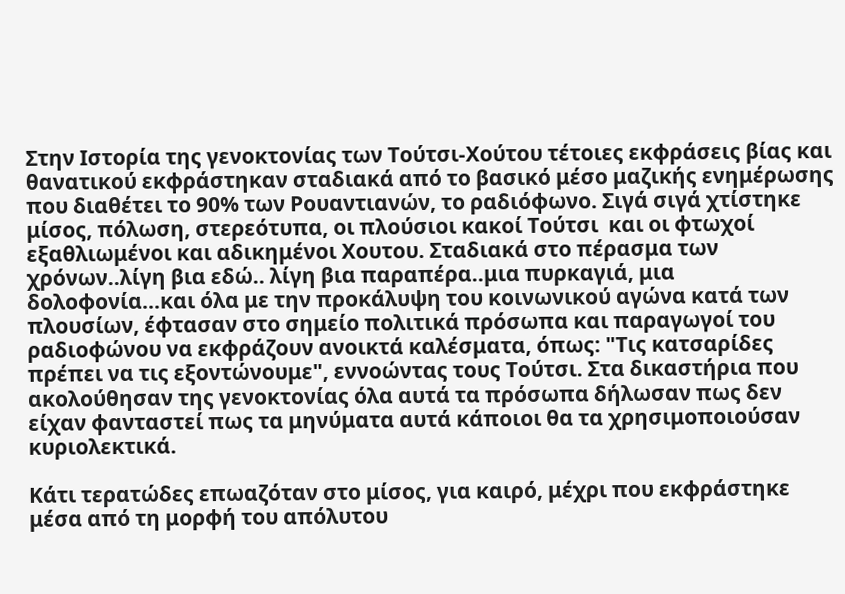Στην Ιστορία της γενοκτονίας των Τούτσι-Χούτου τέτοιες εκφράσεις βίας και θανατικού εκφράστηκαν σταδιακά από το βασικό μέσο μαζικής ενημέρωσης που διαθέτει το 90% των Ρουαντιανών, το ραδιόφωνο. Σιγά σιγά χτίστηκε μίσος, πόλωση, στερεότυπα, οι πλούσιοι κακοί Τούτσι  και οι φτωχοί εξαθλιωμένοι και αδικημένοι Χουτου. Σταδιακά στο πέρασμα των χρόνων..λίγη βια εδώ.. λίγη βια παραπέρα..μια πυρκαγιά, μια δολοφονία...και όλα με την προκάλυψη του κοινωνικού αγώνα κατά των πλουσίων, έφτασαν στο σημείο πολιτικά πρόσωπα και παραγωγοί του ραδιοφώνου να εκφράζουν ανοικτά καλέσματα, όπως: "Τις κατσαρίδες πρέπει να τις εξοντώνουμε", εννοώντας τους Τούτσι. Στα δικαστήρια που ακολούθησαν της γενοκτονίας όλα αυτά τα πρόσωπα δήλωσαν πως δεν είχαν φανταστεί πως τα μηνύματα αυτά κάποιοι θα τα χρησιμοποιούσαν κυριολεκτικά.

Κάτι τερατώδες επωαζόταν στο μίσος, για καιρό, μέχρι που εκφράστηκε μέσα από τη μορφή του απόλυτου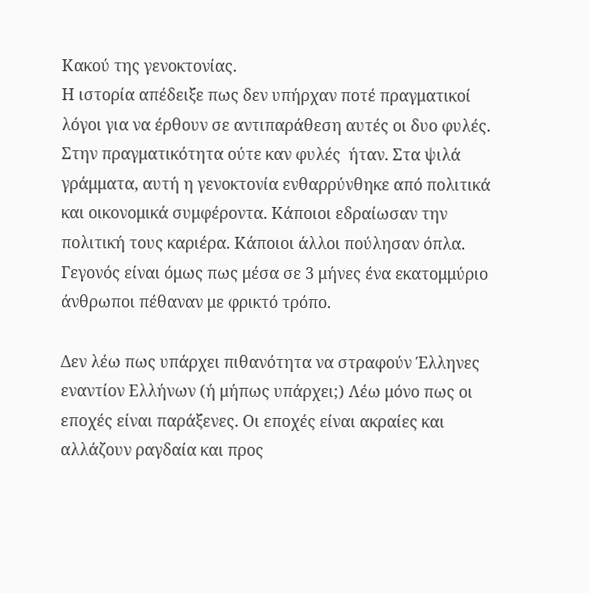Κακού της γενοκτονίας.
Η ιστορία απέδειξε πως δεν υπήρχαν ποτέ πραγματικοί λόγοι για να έρθουν σε αντιπαράθεση αυτές οι δυο φυλές. Στην πραγματικότητα ούτε καν φυλές  ήταν. Στα ψιλά γράμματα, αυτή η γενοκτονία ενθαρρύνθηκε από πολιτικά και οικονομικά συμφέροντα. Κάποιοι εδραίωσαν την πολιτική τους καριέρα. Κάποιοι άλλοι πούλησαν όπλα. Γεγονός είναι όμως πως μέσα σε 3 μήνες ένα εκατομμύριο άνθρωποι πέθαναν με φρικτό τρόπο.

Δεν λέω πως υπάρχει πιθανότητα να στραφούν Έλληνες εναντίον Ελλήνων (ή μήπως υπάρχει;) Λέω μόνο πως οι εποχές είναι παράξενες. Οι εποχές είναι ακραίες και αλλάζουν ραγδαία και προς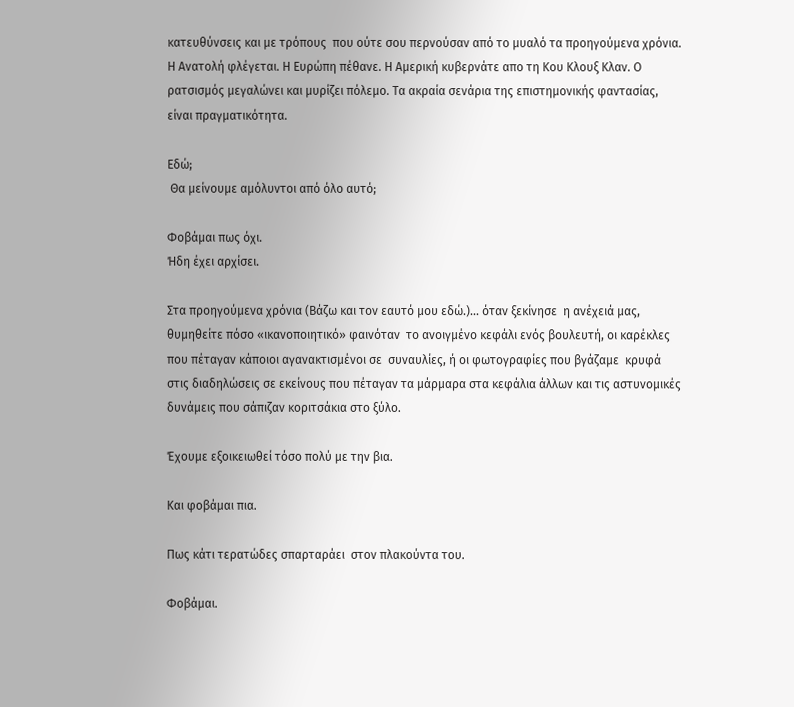κατευθύνσεις και με τρόπους  που ούτε σου περνούσαν από το μυαλό τα προηγούμενα χρόνια.
Η Ανατολή φλέγεται. Η Ευρώπη πέθανε. Η Αμερική κυβερνάτε απο τη Κου Κλουξ Κλαν. Ο ρατσισμός μεγαλώνει και μυρίζει πόλεμο. Τα ακραία σενάρια της επιστημονικής φαντασίας, είναι πραγματικότητα.

Εδώ;
 Θα μείνουμε αμόλυντοι από όλο αυτό;

Φοβάμαι πως όχι.
Ήδη έχει αρχίσει.

Στα προηγούμενα χρόνια (Βάζω και τον εαυτό μου εδώ.)... όταν ξεκίνησε  η ανέχειά μας, θυμηθείτε πόσο «ικανοποιητικό» φαινόταν  το ανοιγμένο κεφάλι ενός βουλευτή, οι καρέκλες που πέταγαν κάποιοι αγανακτισμένοι σε  συναυλίες, ή οι φωτογραφίες που βγάζαμε  κρυφά στις διαδηλώσεις σε εκείνους που πέταγαν τα μάρμαρα στα κεφάλια άλλων και τις αστυνομικές δυνάμεις που σάπιζαν κοριτσάκια στο ξύλο.

Έχουμε εξοικειωθεί τόσο πολύ με την βια.

Και φοβάμαι πια.

Πως κάτι τερατώδες σπαρταράει  στον πλακούντα του.

Φοβάμαι.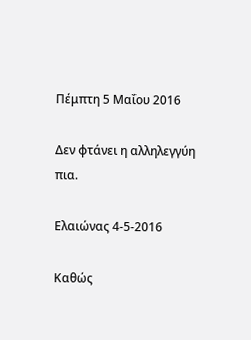Πέμπτη 5 Μαΐου 2016

Δεν φτάνει η αλληλεγγύη πια.

Ελαιώνας 4-5-2016

Καθώς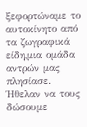ξεφορτώναμε το αυτοκίνητο από τα ζωγραφικά είδη,μια ομάδα αντρών μας πλησίασε. Ήθελαν να τους δώσουμε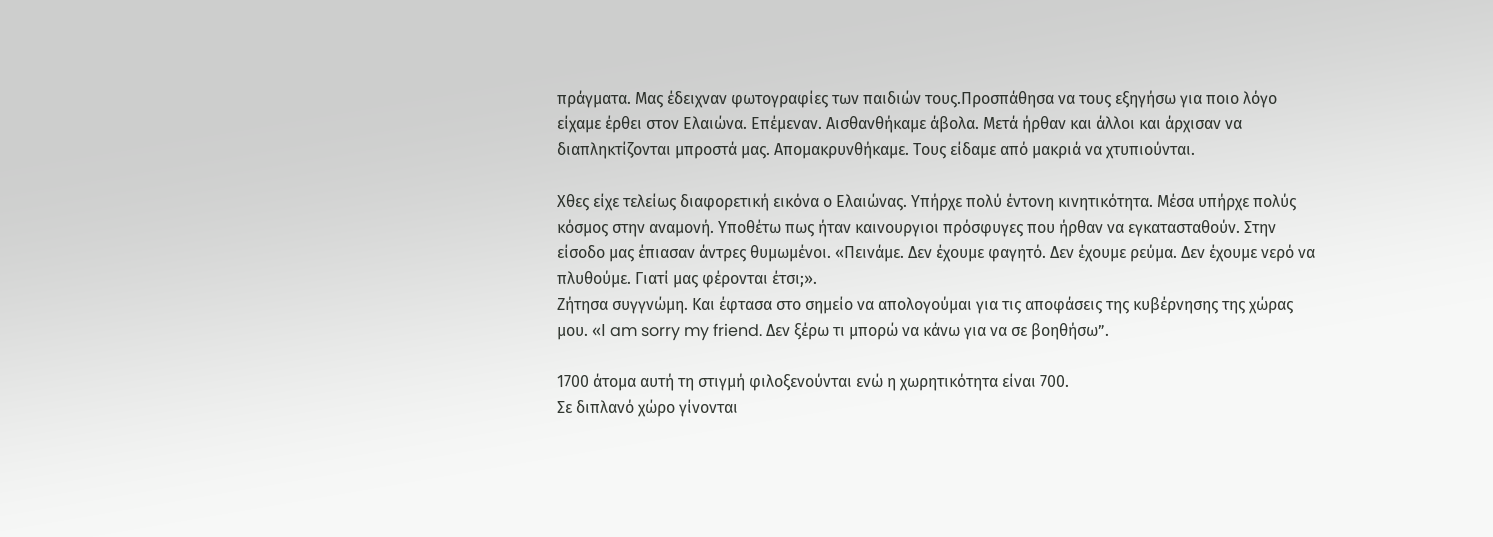πράγματα. Μας έδειχναν φωτογραφίες των παιδιών τους.Προσπάθησα να τους εξηγήσω για ποιο λόγο είχαμε έρθει στον Ελαιώνα. Επέμεναν. Αισθανθήκαμε άβολα. Μετά ήρθαν και άλλοι και άρχισαν να διαπληκτίζονται μπροστά μας. Απομακρυνθήκαμε. Tους είδαμε από μακριά να χτυπιούνται.

Χθες είχε τελείως διαφορετική εικόνα ο Ελαιώνας. Υπήρχε πολύ έντονη κινητικότητα. Μέσα υπήρχε πολύς κόσμος στην αναμονή. Υποθέτω πως ήταν καινουργιοι πρόσφυγες που ήρθαν να εγκατασταθούν. Στην είσοδο μας έπιασαν άντρες θυμωμένοι. «Πεινάμε. Δεν έχουμε φαγητό. Δεν έχουμε ρεύμα. Δεν έχουμε νερό να πλυθούμε. Γιατί μας φέρονται έτσι;».
Ζήτησα συγγνώμη. Kαι έφτασα στο σημείο να απολογούμαι για τις αποφάσεις της κυβέρνησης της χώρας μου. «Ι am sorry my friend. Δεν ξέρω τι μπορώ να κάνω για να σε βοηθήσω”.

1700 άτομα αυτή τη στιγμή φιλοξενούνται ενώ η χωρητικότητα είναι 700.
Σε διπλανό χώρο γίνονται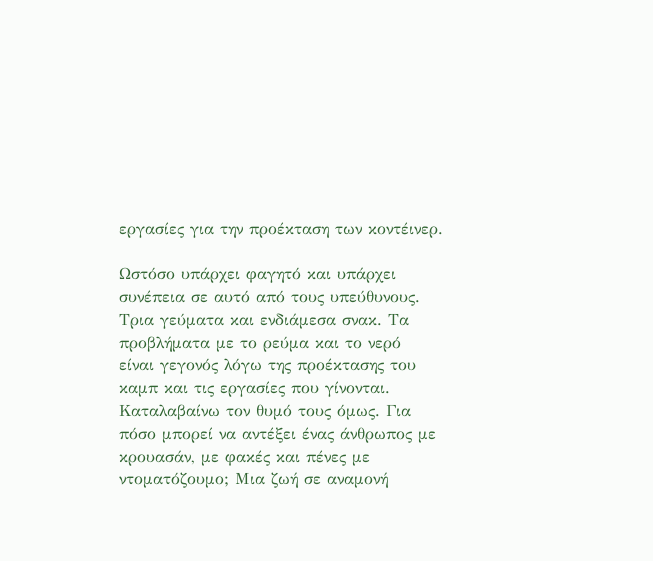εργασίες για την προέκταση των κοντέινερ.

Ωστόσο υπάρχει φαγητό και υπάρχει συνέπεια σε αυτό από τους υπεύθυνους. Τρια γεύματα και ενδιάμεσα σνακ. Τα προβλήματα με το ρεύμα και το νερό  είναι γεγονός λόγω της προέκτασης του καμπ και τις εργασίες που γίνονται. Καταλαβαίνω τον θυμό τους όμως. Για πόσο μπορεί να αντέξει ένας άνθρωπος με κρουασάν, με φακές και πένες με ντοματόζουμο; Μια ζωή σε αναμονή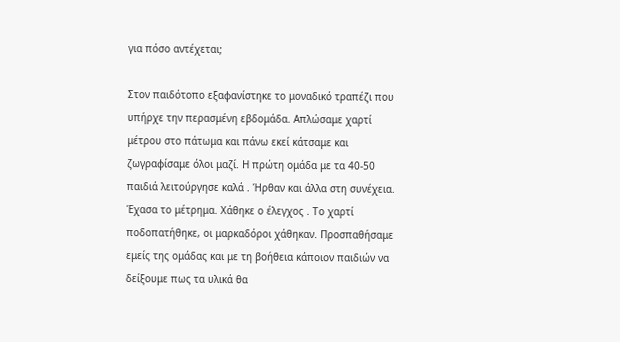για πόσο αντέχεται;

Στον παιδότοπο εξαφανίστηκε το μοναδικό τραπέζι που υπήρχε την περασμένη εβδομάδα. Απλώσαμε χαρτί μέτρου στο πάτωμα και πάνω εκεί κάτσαμε και ζωγραφίσαμε όλοι μαζί. Η πρώτη ομάδα με τα 40-50 παιδιά λειτούργησε καλά . Ήρθαν και άλλα στη συνέχεια. Έχασα το μέτρημα. Χάθηκε ο έλεγχος . Το χαρτί ποδοπατήθηκε, οι μαρκαδόροι χάθηκαν. Προσπαθήσαμε εμείς της ομάδας και με τη βοήθεια κάποιον παιδιών να δείξουμε πως τα υλικά θα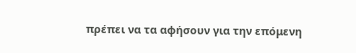πρέπει να τα αφήσουν για την επόμενη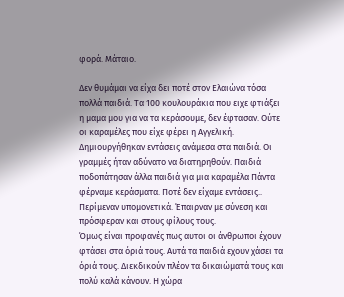φορά. Μάταιο.

Δεν θυμάμαι να είχα δει ποτέ στον Ελαιώνα τόσα πολλά παιδιά. Τα 100 κουλουράκια που ειχε φτιάξει η μαμα μου για να τα κεράσουμε, δεν έφτασαν. Ούτε οι καραμέλες που είχε φέρει η Αγγελική. Δημιουργήθηκαν εντάσεις ανάμεσα στα παιδιά. Οι γραμμές ήταν αδύνατο να διατηρηθούν. Παιδιά ποδοπάτησαν άλλα παιδιά για μια καραμέλα Πάντα φέρναμε κεράσματα. Ποτέ δεν είχαμε εντάσεις.. Περίμεναν υπομονετικά. Έπαιρναν με σύνεση και πρόσφεραν και στους φίλους τους.
Όμως είναι προφανές πως αυτοι οι άνθρωποι έχουν φτάσει στα όριά τους. Αυτά τα παιδιά εχουν χάσει τα όριά τους. Διεκδικούν πλέον τα δικαιώματά τους και πολύ καλά κάνουν. Η χώρα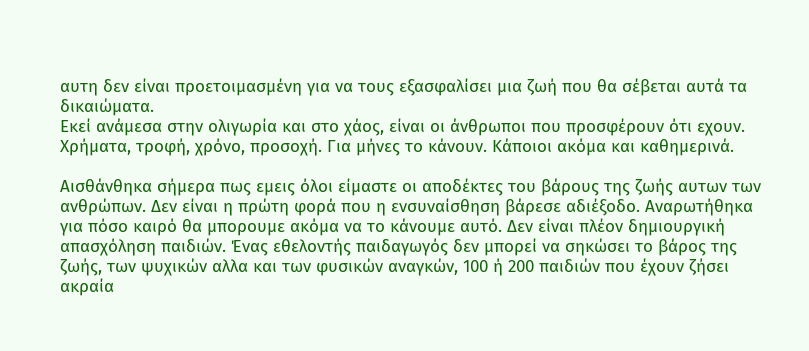αυτη δεν είναι προετοιμασμένη για να τους εξασφαλίσει μια ζωή που θα σέβεται αυτά τα δικαιώματα.
Εκεί ανάμεσα στην ολιγωρία και στο χάος, είναι οι άνθρωποι που προσφέρουν ότι εχουν. Χρήματα, τροφή, χρόνο, προσοχή. Για μήνες το κάνουν. Κάποιοι ακόμα και καθημερινά.

Αισθάνθηκα σήμερα πως εμεις όλοι είμαστε οι αποδέκτες του βάρους της ζωής αυτων των ανθρώπων. Δεν είναι η πρώτη φορά που η ενσυναίσθηση βάρεσε αδιέξοδο. Αναρωτήθηκα για πόσο καιρό θα μπορουμε ακόμα να το κάνουμε αυτό. Δεν είναι πλέον δημιουργική απασχόληση παιδιών. Ένας εθελοντής παιδαγωγός δεν μπορεί να σηκώσει το βάρος της ζωής, των ψυχικών αλλα και των φυσικών αναγκών, 100 ή 200 παιδιών που έχουν ζήσει ακραία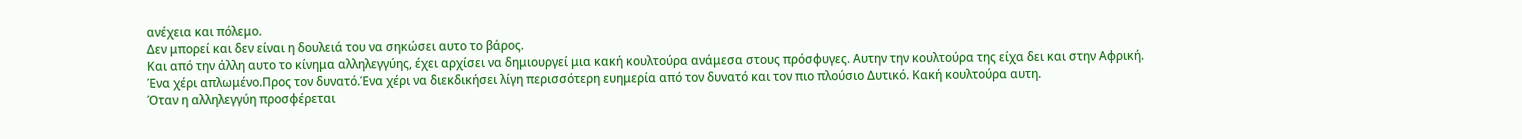ανέχεια και πόλεμο.
Δεν μπορεί και δεν είναι η δουλειά του να σηκώσει αυτο το βάρος.
Και από την άλλη αυτο το κίνημα αλληλεγγύης, έχει αρχίσει να δημιουργεί μια κακή κουλτούρα ανάμεσα στους πρόσφυγες. Αυτην την κουλτούρα της είχα δει και στην Αφρική.
Ένα χέρι απλωμένο.Προς τον δυνατό.Ένα χέρι να διεκδικήσει λίγη περισσότερη ευημερία από τον δυνατό και τον πιο πλούσιο Δυτικό. Κακή κουλτούρα αυτη.
Όταν η αλληλεγγύη προσφέρεται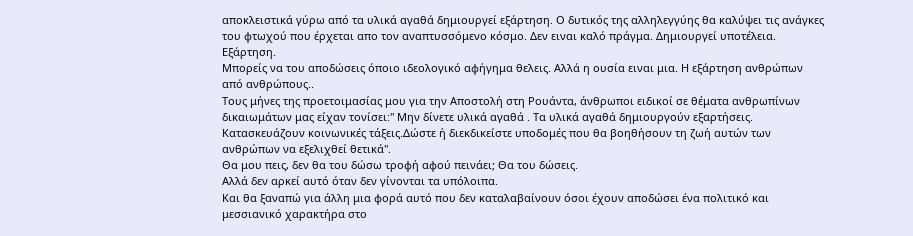αποκλειστικά γύρω από τα υλικά αγαθά δημιουργεί εξάρτηση. Ο δυτικός της αλληλεγγύης θα καλύψει τις ανάγκες του φτωχού που έρχεται απο τον αναπτυσσόμενο κόσμο. Δεν ειναι καλό πράγμα. Δημιουργεί υποτέλεια. Εξάρτηση.
Μπορείς να του αποδώσεις όποιο ιδεολογικό αφήγημα θελεις. Αλλά η ουσία ειναι μια. Η εξάρτηση ανθρώπων από ανθρώπους..
Τους μήνες της προετοιμασίας μου για την Αποστολή στη Ρουάντα, άνθρωποι ειδικοί σε θέματα ανθρωπίνων δικαιωμάτων μας είχαν τονίσει:" Μην δίνετε υλικά αγαθά . Τα υλικά αγαθά δημιουργούν εξαρτήσεις. Κατασκευάζουν κοινωνικές τάξεις.Δώστε ή διεκδικείστε υποδομές που θα βοηθήσουν τη ζωή αυτών των ανθρώπων να εξελιχθεί θετικά".
Θα μου πεις, δεν θα του δώσω τροφή αφού πεινάει; Θα του δώσεις.
Αλλά δεν αρκεί αυτό όταν δεν γίνονται τα υπόλοιπα.
Και θα ξαναπώ για άλλη μια φορά αυτό που δεν καταλαβαίνουν όσοι έχουν αποδώσει ένα πολιτικό και μεσσιανικό χαρακτήρα στο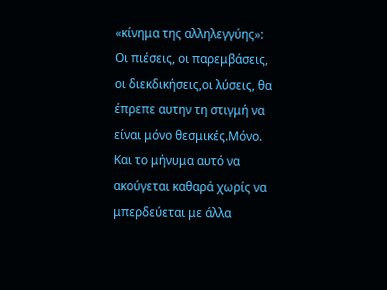«κίνημα της αλληλεγγύης»:
Οι πιέσεις, οι παρεμβάσεις, οι διεκδικήσεις,οι λύσεις, θα έπρεπε αυτην τη στιγμή να είναι μόνο θεσμικές.Μόνο.
Και το μήνυμα αυτό να ακούγεται καθαρά χωρίς να μπερδεύεται με άλλα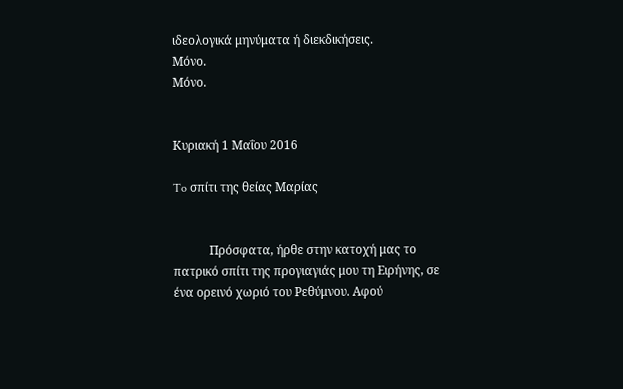ιδεολογικά μηνύματα ή διεκδικήσεις.
Μόνο.
Μόνο.


Κυριακή 1 Μαΐου 2016

To σπίτι της θείας Μαρίας


            Πρόσφατα, ήρθε στην κατοχή μας το πατρικό σπίτι της προγιαγιάς μου τη Ειρήνης, σε ένα ορεινό χωριό του Ρεθύμνου. Αφού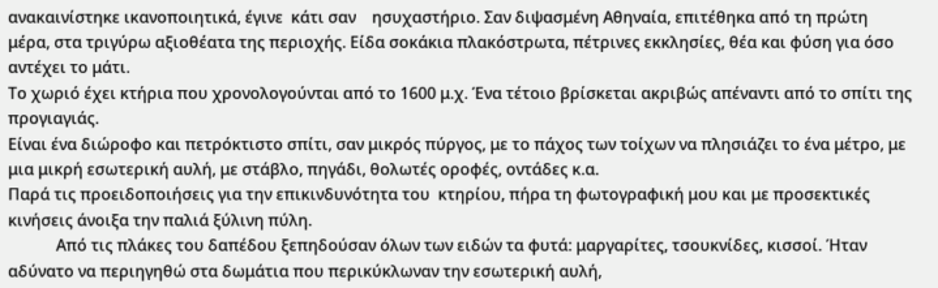ανακαινίστηκε ικανοποιητικά, έγινε  κάτι σαν    ησυχαστήριο. Σαν διψασμένη Αθηναία, επιτέθηκα από τη πρώτη μέρα, στα τριγύρω αξιοθέατα της περιοχής. Είδα σοκάκια πλακόστρωτα, πέτρινες εκκλησίες, θέα και φύση για όσο αντέχει το μάτι.
Το χωριό έχει κτήρια που χρονολογούνται από το 1600 μ.χ. Ένα τέτοιο βρίσκεται ακριβώς απέναντι από το σπίτι της προγιαγιάς.
Είναι ένα διώροφο και πετρόκτιστο σπίτι, σαν μικρός πύργος, με το πάχος των τοίχων να πλησιάζει το ένα μέτρο, με μια μικρή εσωτερική αυλή, με στάβλο, πηγάδι, θολωτές οροφές, οντάδες κ.α.
Παρά τις προειδοποιήσεις για την επικινδυνότητα του  κτηρίου, πήρα τη φωτογραφική μου και με προσεκτικές κινήσεις άνοιξα την παλιά ξύλινη πύλη.
            Από τις πλάκες του δαπέδου ξεπηδούσαν όλων των ειδών τα φυτά: μαργαρίτες, τσουκνίδες, κισσοί. Ήταν αδύνατο να περιηγηθώ στα δωμάτια που περικύκλωναν την εσωτερική αυλή,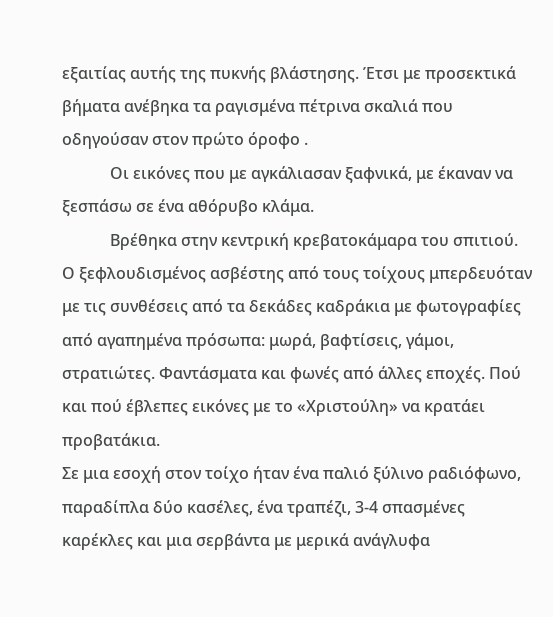εξαιτίας αυτής της πυκνής βλάστησης. Έτσι με προσεκτικά βήματα ανέβηκα τα ραγισμένα πέτρινα σκαλιά που οδηγούσαν στον πρώτο όροφο .
            Οι εικόνες που με αγκάλιασαν ξαφνικά, με έκαναν να ξεσπάσω σε ένα αθόρυβο κλάμα.
            Βρέθηκα στην κεντρική κρεβατοκάμαρα του σπιτιού. Ο ξεφλουδισμένος ασβέστης από τους τοίχους μπερδευόταν με τις συνθέσεις από τα δεκάδες καδράκια με φωτογραφίες από αγαπημένα πρόσωπα: μωρά, βαφτίσεις, γάμοι, στρατιώτες. Φαντάσματα και φωνές από άλλες εποχές. Πού και πού έβλεπες εικόνες με το «Χριστούλη» να κρατάει προβατάκια.
Σε μια εσοχή στον τοίχο ήταν ένα παλιό ξύλινο ραδιόφωνο, παραδίπλα δύο κασέλες, ένα τραπέζι, 3-4 σπασμένες καρέκλες και μια σερβάντα με μερικά ανάγλυφα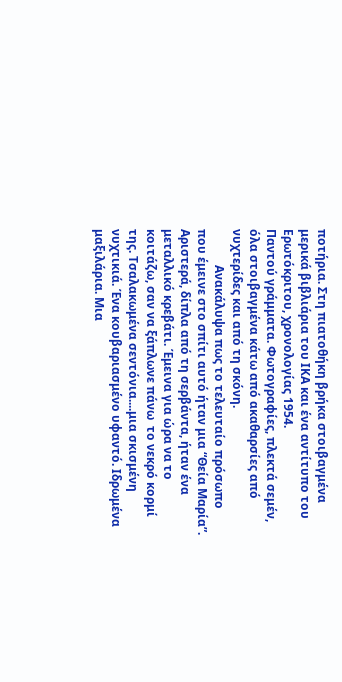ποτήρια. Στη πιατοθήκη βρήκα στοιβαγμένα μερικά βιβλιάρια του ΙΚΑ και ένα αντίτυπο του Ερωτόκριτου, χρονολογίας 1954.
Παντού γράμματα. Φωτογραφίες, πλεκτά σεμέν, όλα στοιβαγμένα κάτω από ακαθαρσίες από νυχτερίδες και από τη σκόνη.
            Ανακάλυψα πως το τελευταίο πρόσωπο που έμεινε στο σπίτι αυτό ήταν μια “Θεία Μαρία”.
Αριστερά, δίπλα από τη σερβάντα, ήταν ένα μεταλλικό κρεβάτι. Έμεινα για ώρα να το κοιτάζω, σαν να ξάπλωνε πάνω  το νεκρό κορμί της. Τσαλακωμένα σεντόνια....μια σκισμένη νυχτικιά. Ένα κουβαριασμένο υφαντό. Ιδρωμένα μαξιλάρια. Μια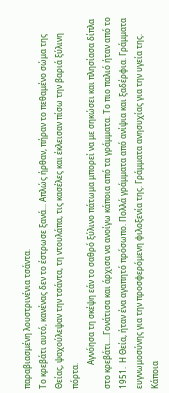παραβιασμένη λουστρινένια τσάντα.
Το κρεβάτι αυτό, κανένας δεν το έστρωσε ξανά... Απλώς ήρθαν, πήραν το πεθαμένο σώμα της Θείας, ψαχούλεψαν την τσάντα, τη ντουλάπα, τις κασέλες και έκλεισαν πίσω την βαριά ξύλινη πόρτα.
            Αγνόησα τη σκέψη εάν το σαθρό ξύλινο πάτωμα μπορεί να με σηκώσει και πλησίασα δίπλα στο κρεβάτι....Γονάτισα και άρχισα να ανοίγω κάποια από τα γράμματα. Το πιο παλιό ήταν από το 1951.  Η Θεία, ήταν ένα αγαπητό πρόσωπο. Πολλά γράμματα από ανίψια και ξαδέρφια. Γράμματα ευγνωμοσύνης για την προσφερόμενη φιλοξενία της. Γράμματα ανησυχίας για την υγεία της. Κάποια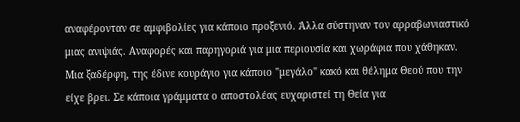αναφέρονταν σε αμφιβολίες για κάποιο προξενιό. Άλλα σύστηναν τον αρραβωνιαστικό μιας ανιψιάς. Αναφορές και παρηγοριά για μια περιουσία και χωράφια που χάθηκαν. Μια ξαδέρφη, της έδινε κουράγιο για κάποιο "μεγάλο" κακό και θέλημα Θεού που την είχε βρει. Σε κάποια γράμματα ο αποστολέας ευχαριστεί τη Θεία για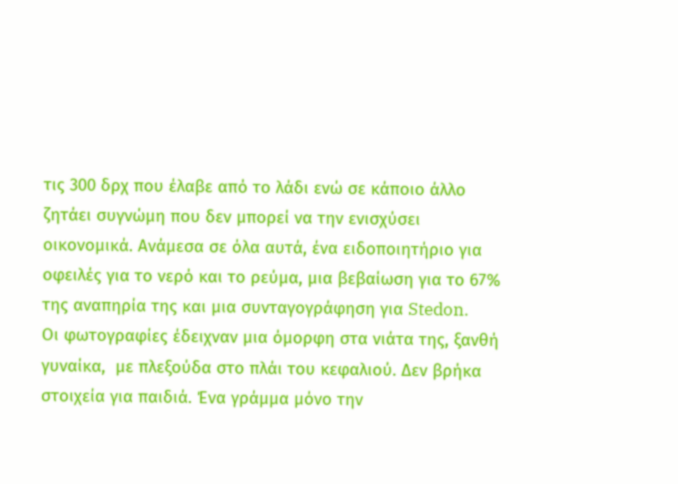τις 300 δρχ που έλαβε από το λάδι ενώ σε κάποιο άλλο ζητάει συγνώμη που δεν μπορεί να την ενισχύσει οικονομικά. Ανάμεσα σε όλα αυτά, ένα ειδοποιητήριο για οφειλές για το νερό και το ρεύμα, μια βεβαίωση για το 67% της αναπηρία της και μια συνταγογράφηση για Stedon.
Οι φωτογραφίες έδειχναν μια όμορφη στα νιάτα της, ξανθή γυναίκα,  με πλεξούδα στο πλάι του κεφαλιού. Δεν βρήκα στοιχεία για παιδιά. Ένα γράμμα μόνο την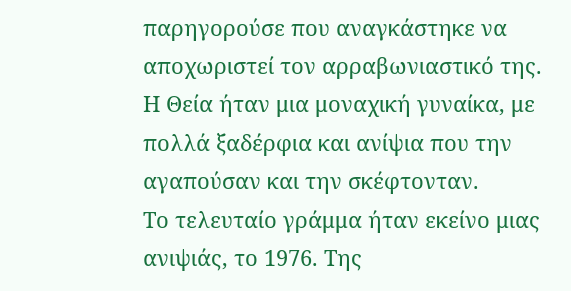παρηγορούσε που αναγκάστηκε να αποχωριστεί τον αρραβωνιαστικό της.  Η Θεία ήταν μια μοναχική γυναίκα, με πολλά ξαδέρφια και ανίψια που την αγαπούσαν και την σκέφτονταν.
Το τελευταίο γράμμα ήταν εκείνο μιας ανιψιάς, το 1976. Της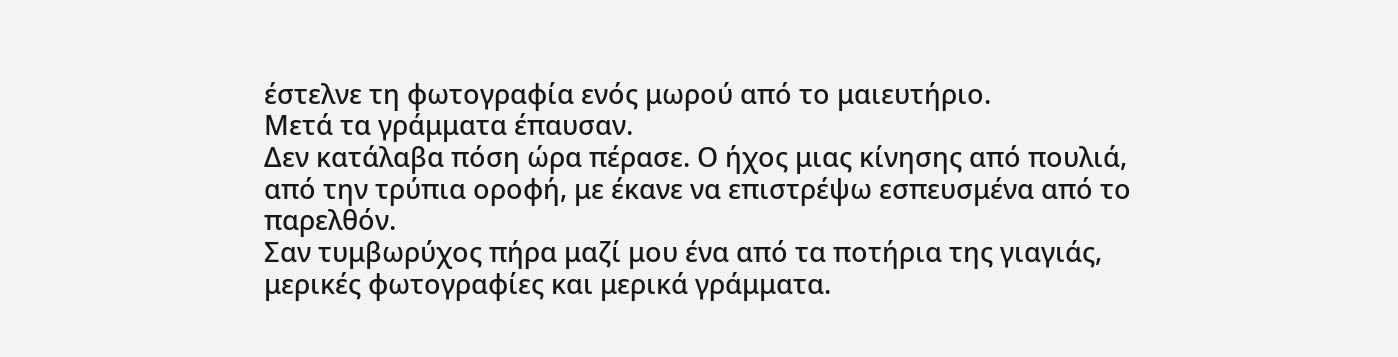έστελνε τη φωτογραφία ενός μωρού από το μαιευτήριο.
Μετά τα γράμματα έπαυσαν.
Δεν κατάλαβα πόση ώρα πέρασε. Ο ήχος μιας κίνησης από πουλιά, από την τρύπια οροφή, με έκανε να επιστρέψω εσπευσμένα από το παρελθόν.
Σαν τυμβωρύχος πήρα μαζί μου ένα από τα ποτήρια της γιαγιάς, μερικές φωτογραφίες και μερικά γράμματα.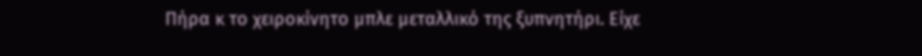Πήρα κ το χειροκίνητο μπλε μεταλλικό της ξυπνητήρι. Είχε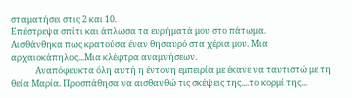σταματήσει στις 2 και 10.
Επέστρεψα σπίτι και άπλωσα τα ευρήματά μου στο πάτωμα.
Αισθάνθηκα πως κρατούσα έναν θησαυρό στα χέρια μου. Μια αρχαιοκάπηλος...Μια κλέφτρα αναμνήσεων.
            Αναπόφευκτα όλη αυτή η έντονη εμπειρία με έκανε να ταυτιστώ με τη θεία Μαρία. Προσπάθησα να αισθανθώ τις σκέψεις της....το κορμί της...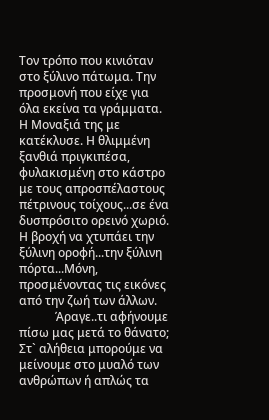Τον τρόπο που κινιόταν στο ξύλινο πάτωμα. Την προσμονή που είχε για όλα εκείνα τα γράμματα.
Η Μοναξιά της με κατέκλυσε. Η θλιμμένη ξανθιά πριγκιπέσα, φυλακισμένη στο κάστρο με τους απροσπέλαστους πέτρινους τοίχους...σε ένα δυσπρόσιτο ορεινό χωριό. Η βροχή να χτυπάει την ξύλινη οροφή...την ξύλινη πόρτα...Μόνη, προσμένοντας τις εικόνες από την ζωή των άλλων.
            Άραγε..τι αφήνουμε πίσω μας μετά το θάνατο; Στ` αλήθεια μπορούμε να μείνουμε στο μυαλό των ανθρώπων ή απλώς τα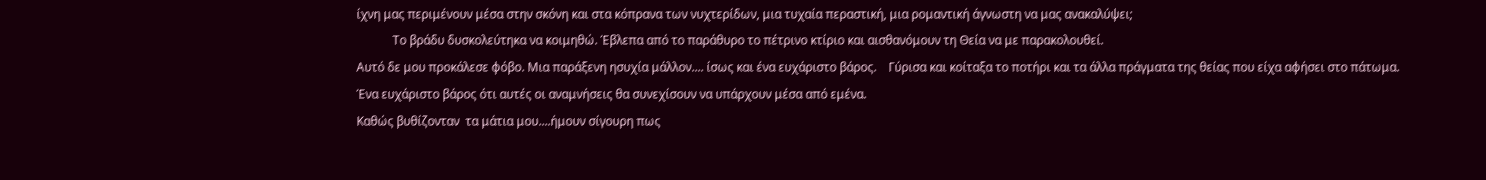ίχνη μας περιμένουν μέσα στην σκόνη και στα κόπρανα των νυχτερίδων, μια τυχαία περαστική, μια ρομαντική άγνωστη να μας ανακαλύψει;
            Το βράδυ δυσκολεύτηκα να κοιμηθώ. Έβλεπα από το παράθυρο το πέτρινο κτίριο και αισθανόμουν τη Θεία να με παρακολουθεί.
Αυτό δε μου προκάλεσε φόβο. Μια παράξενη ησυχία μάλλον.... ίσως και ένα ευχάριστο βάρος.    Γύρισα και κοίταξα το ποτήρι και τα άλλα πράγματα της θείας που είχα αφήσει στο πάτωμα.
Ένα ευχάριστο βάρος ότι αυτές οι αναμνήσεις θα συνεχίσουν να υπάρχουν μέσα από εμένα.
Καθώς βυθίζονταν  τα μάτια μου....ήμουν σίγουρη πως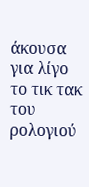άκουσα για λίγο το τικ τακ του ρολογιού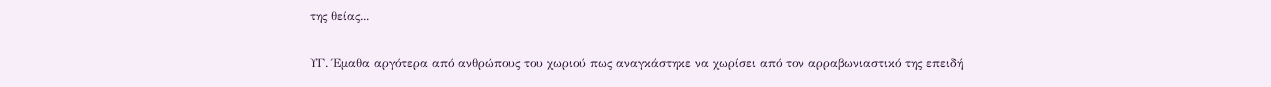της θείας...

ΥΓ. Έμαθα αργότερα από ανθρώπους του χωριού πως αναγκάστηκε να χωρίσει από τον αρραβωνιαστικό της επειδή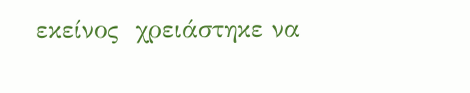εκείνος  χρειάστηκε να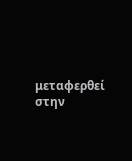μεταφερθεί στην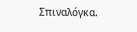Σπιναλόγκα.